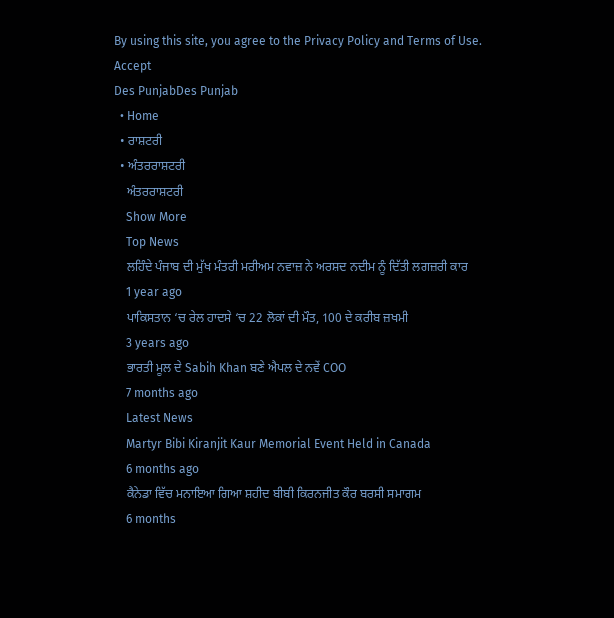By using this site, you agree to the Privacy Policy and Terms of Use.
Accept
Des PunjabDes Punjab
  • Home
  • ਰਾਸ਼ਟਰੀ
  • ਅੰਤਰਰਾਸ਼ਟਰੀ
    ਅੰਤਰਰਾਸ਼ਟਰੀ
    Show More
    Top News
    ਲਹਿੰਦੇ ਪੰਜਾਬ ਦੀ ਮੁੱਖ ਮੰਤਰੀ ਮਰੀਅਮ ਨਵਾਜ਼ ਨੇ ਅਰਸ਼ਦ ਨਦੀਮ ਨੂੰ ਦਿੱਤੀ ਲਗਜ਼ਰੀ ਕਾਰ
    1 year ago
    ਪਾਕਿਸਤਾਨ ‘ਚ ਰੇਲ ਹਾਦਸੇ ‘ਚ 22 ਲੋਕਾਂ ਦੀ ਮੌਤ, 100 ਦੇ ਕਰੀਬ ਜ਼ਖਮੀ
    3 years ago
    ਭਾਰਤੀ ਮੂਲ ਦੇ Sabih Khan ਬਣੇ ਐਪਲ ਦੇ ਨਵੇਂ COO
    7 months ago
    Latest News
    Martyr Bibi Kiranjit Kaur Memorial Event Held in Canada
    6 months ago
    ਕੈਨੇਡਾ ਵਿੱਚ ਮਨਾਇਆ ਗਿਆ ਸ਼ਹੀਦ ਬੀਬੀ ਕਿਰਨਜੀਤ ਕੌਰ ਬਰਸੀ ਸਮਾਗਮ
    6 months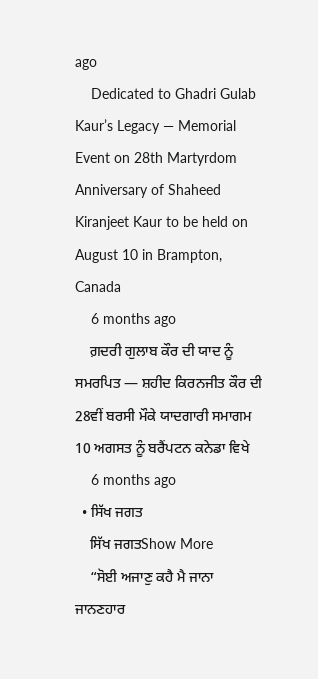ago
    Dedicated to Ghadri Gulab Kaur’s Legacy — Memorial Event on 28th Martyrdom Anniversary of Shaheed Kiranjeet Kaur to be held on August 10 in Brampton, Canada
    6 months ago
    ਗ਼ਦਰੀ ਗੁਲਾਬ ਕੌਰ ਦੀ ਯਾਦ ਨੂੰ ਸਮਰਪਿਤ — ਸ਼ਹੀਦ ਕਿਰਨਜੀਤ ਕੌਰ ਦੀ 28ਵੀਂ ਬਰਸੀ ਮੌਕੇ ਯਾਦਗਾਰੀ ਸਮਾਗਮ 10 ਅਗਸਤ ਨੂੰ ਬਰੈਂਪਟਨ ਕਨੇਡਾ ਵਿਖੇ
    6 months ago
  • ਸਿੱਖ ਜਗਤ
    ਸਿੱਖ ਜਗਤShow More
    “ਸੋਈ ਅਜਾਣੁ ਕਹੈ ਮੈ ਜਾਨਾ ਜਾਨਣਹਾਰ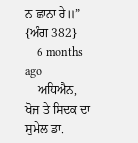ਨ ਛਾਨਾ ਰੇ॥” {ਅੰਗ 382}
    6 months ago
    ਅਧਿਐਨ, ਖੋਜ ਤੇ ਸਿਦਕ ਦਾ ਸੁਮੇਲ ਡਾ.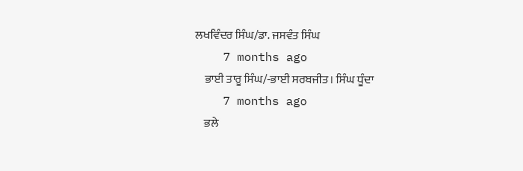ਲਖਵਿੰਦਰ ਸਿੰਘ/ਡਾ. ਜਸਵੰਤ ਸਿੰਘ
    7 months ago
    ਭਾਈ ਤਾਰੂ ਸਿੰਘ/-ਭਾਈ ਸਰਬਜੀਤ। ਸਿੰਘ ਧੂੰਦਾ
    7 months ago
    ਭਲੇ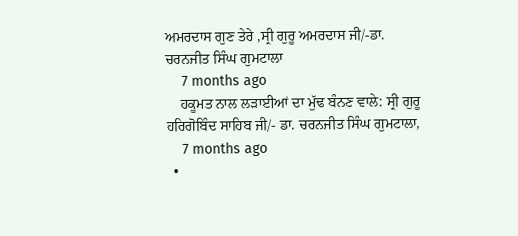ਅਮਰਦਾਸ ਗੁਣ ਤੇਰੇ ,ਸ੍ਰੀ ਗੁਰੂ ਅਮਰਦਾਸ ਜੀ/-ਡਾ. ਚਰਨਜੀਤ ਸਿੰਘ ਗੁਮਟਾਲਾ
    7 months ago
    ਹਕੂਮਤ ਨਾਲ ਲੜਾਈਆਂ ਦਾ ਮੁੱਢ ਬੰਨਣ ਵਾਲੇ: ਸ੍ਰੀ ਗੁਰੂ ਹਰਿਗੋਬਿੰਦ ਸਾਹਿਬ ਜੀ/- ਡਾ. ਚਰਨਜੀਤ ਸਿੰਘ ਗੁਮਟਾਲਾ,
    7 months ago
  •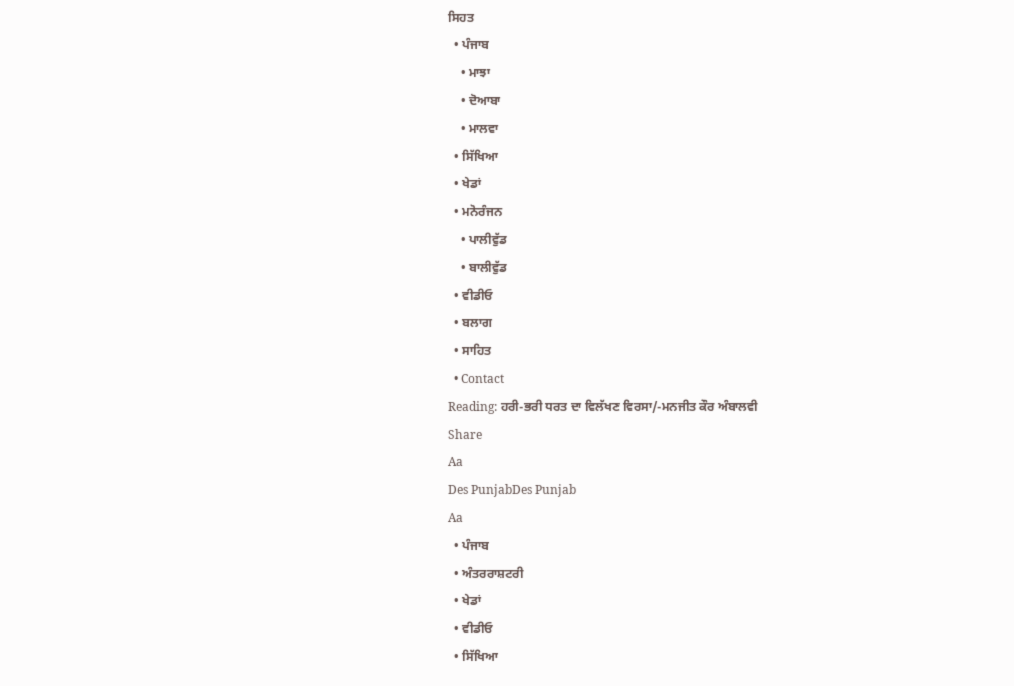ਸਿਹਤ
  • ਪੰਜਾਬ
    • ਮਾਝਾ
    • ਦੋਆਬਾ
    • ਮਾਲਵਾ
  • ਸਿੱਖਿਆ
  • ਖੇਡਾਂ
  • ਮਨੋਰੰਜਨ
    • ਪਾਲੀਵੁੱਡ
    • ਬਾਲੀਵੁੱਡ
  • ਵੀਡੀਓ
  • ਬਲਾਗ
  • ਸਾਹਿਤ
  • Contact
Reading: ਹਰੀ-ਭਰੀ ਧਰਤ ਦਾ ਵਿਲੱਖਣ ਵਿਰਸਾ/-ਮਨਜੀਤ ਕੌਰ ਅੰਬਾਲਵੀ
Share
Aa
Des PunjabDes Punjab
Aa
  • ਪੰਜਾਬ
  • ਅੰਤਰਰਾਸ਼ਟਰੀ
  • ਖੇਡਾਂ
  • ਵੀਡੀਓ
  • ਸਿੱਖਿਆ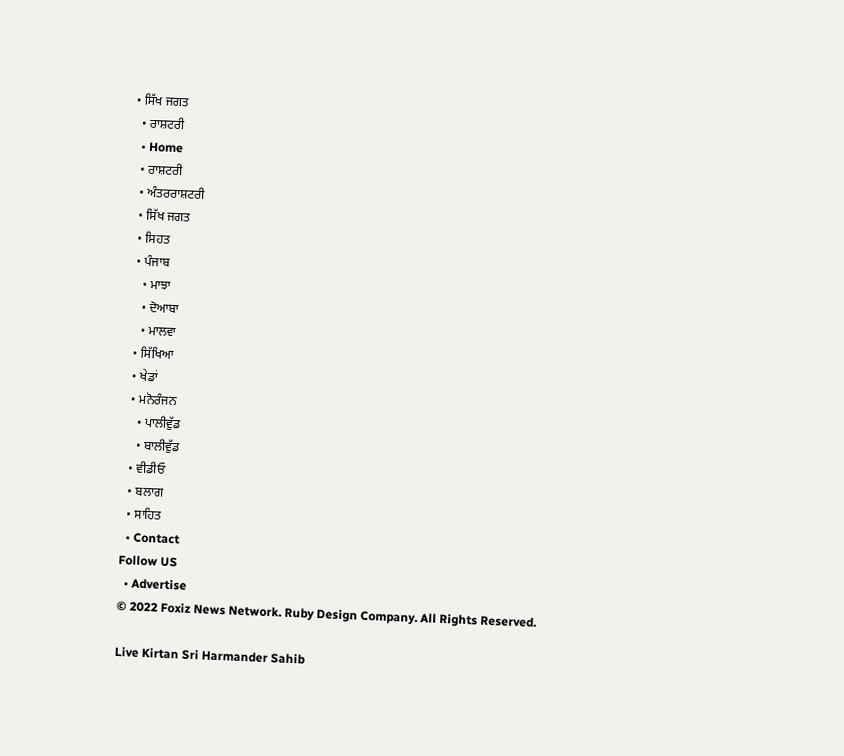• ਸਿੱਖ ਜਗਤ
  • ਰਾਸ਼ਟਰੀ
  • Home
  • ਰਾਸ਼ਟਰੀ
  • ਅੰਤਰਰਾਸ਼ਟਰੀ
  • ਸਿੱਖ ਜਗਤ
  • ਸਿਹਤ
  • ਪੰਜਾਬ
    • ਮਾਝਾ
    • ਦੋਆਬਾ
    • ਮਾਲਵਾ
  • ਸਿੱਖਿਆ
  • ਖੇਡਾਂ
  • ਮਨੋਰੰਜਨ
    • ਪਾਲੀਵੁੱਡ
    • ਬਾਲੀਵੁੱਡ
  • ਵੀਡੀਓ
  • ਬਲਾਗ
  • ਸਾਹਿਤ
  • Contact
Follow US
  • Advertise
© 2022 Foxiz News Network. Ruby Design Company. All Rights Reserved.

Live Kirtan Sri Harmander Sahib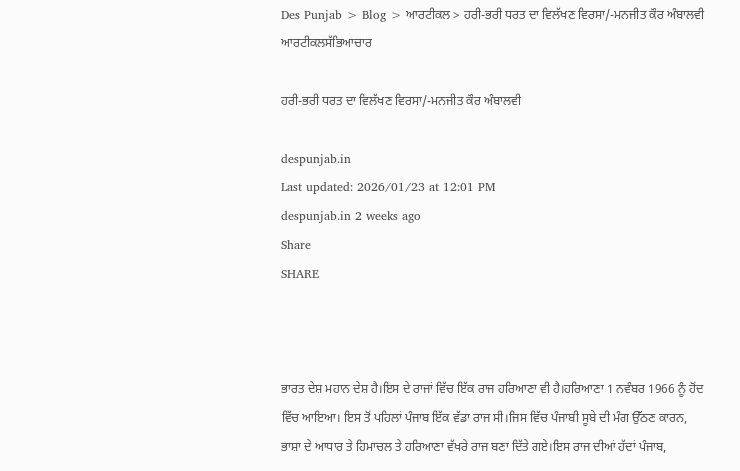Des Punjab > Blog > ਆਰਟੀਕਲ > ਹਰੀ-ਭਰੀ ਧਰਤ ਦਾ ਵਿਲੱਖਣ ਵਿਰਸਾ/-ਮਨਜੀਤ ਕੌਰ ਅੰਬਾਲਵੀ
ਆਰਟੀਕਲਸੱਭਿਆਚਾਰ

ਹਰੀ-ਭਰੀ ਧਰਤ ਦਾ ਵਿਲੱਖਣ ਵਿਰਸਾ/-ਮਨਜੀਤ ਕੌਰ ਅੰਬਾਲਵੀ

despunjab.in
Last updated: 2026/01/23 at 12:01 PM
despunjab.in 2 weeks ago
Share
SHARE



ਭਾਰਤ ਦੇਸ਼ ਮਹਾਨ ਦੇਸ਼ ਹੈ।ਇਸ ਦੇ ਰਾਜਾਂ ਵਿੱਚ ਇੱਕ ਰਾਜ ਹਰਿਆਣਾ ਵੀ ਹੈ।ਹਰਿਆਣਾ 1 ਨਵੰਬਰ 1966 ਨੂੰ ਹੋਂਦ ਵਿੱਚ ਆਇਆ। ਇਸ ਤੋਂ ਪਹਿਲਾਂ ਪੰਜਾਬ ਇੱਕ ਵੱਡਾ ਰਾਜ ਸੀ।ਜਿਸ ਵਿੱਚ ਪੰਜਾਬੀ ਸੂਬੇ ਦੀ ਮੰਗ ਉੱਠਣ ਕਾਰਨ, ਭਾਸ਼ਾ ਦੇ ਆਧਾਰ ਤੇ ਹਿਮਾਚਲ ਤੇ ਹਰਿਆਣਾ ਵੱਖਰੇ ਰਾਜ ਬਣਾ ਦਿੱਤੇ ਗਏ।ਇਸ ਰਾਜ ਦੀਆਂ ਹੱਦਾਂ ਪੰਜਾਬ,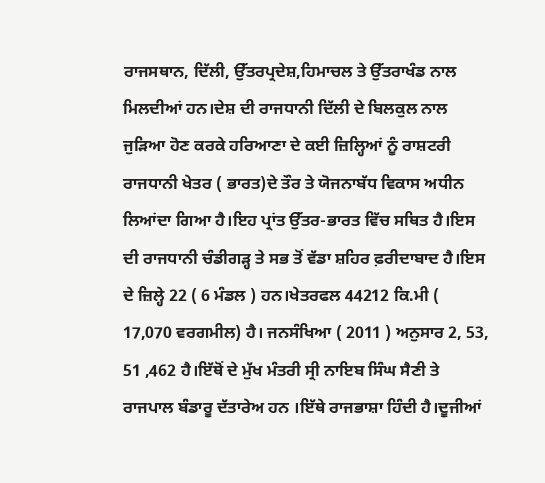ਰਾਜਸਥਾਨ, ਦਿੱਲੀ, ਉੱਤਰਪ੍ਰਦੇਸ਼,ਹਿਮਾਚਲ ਤੇ ਉੱਤਰਾਖੰਡ ਨਾਲ ਮਿਲਦੀਆਂ ਹਨ।ਦੇਸ਼ ਦੀ ਰਾਜਧਾਨੀ ਦਿੱਲੀ ਦੇ ਬਿਲਕੁਲ ਨਾਲ ਜੁੜਿਆ ਹੋਣ ਕਰਕੇ ਹਰਿਆਣਾ ਦੇ ਕਈ ਜ਼ਿਲ੍ਹਿਆਂ ਨੂੰ ਰਾਸ਼ਟਰੀ ਰਾਜਧਾਨੀ ਖੇਤਰ ( ਭਾਰਤ)ਦੇ ਤੌਰ ਤੇ ਯੋਜਨਾਬੱਧ ਵਿਕਾਸ ਅਧੀਨ ਲਿਆਂਦਾ ਗਿਆ ਹੈ।ਇਹ ਪ੍ਰਾਂਤ ਉੱਤਰ-ਭਾਰਤ ਵਿੱਚ ਸਥਿਤ ਹੈ।ਇਸ ਦੀ ਰਾਜਧਾਨੀ ਚੰਡੀਗੜ੍ਹ ਤੇ ਸਭ ਤੋਂ ਵੱਡਾ ਸ਼ਹਿਰ ਫ਼ਰੀਦਾਬਾਦ ਹੈ।ਇਸ ਦੇ ਜ਼ਿਲ੍ਹੇ 22 ( 6 ਮੰਡਲ ) ਹਨ।ਖੇਤਰਫਲ 44212 ਕਿ.ਮੀ ( 17,070 ਵਰਗਮੀਲ) ਹੈ। ਜਨਸੰਖਿਆ ( 2011 ) ਅਨੁਸਾਰ 2, 53, 51 ,462 ਹੈ।ਇੱਥੋਂ ਦੇ ਮੁੱਖ ਮੰਤਰੀ ਸ੍ਰੀ ਨਾਇਬ ਸਿੰਘ ਸੈਣੀ ਤੇ ਰਾਜਪਾਲ ਬੰਡਾਰੂ ਦੱਤਾਰੇਅ ਹਨ ।ਇੱਥੇ ਰਾਜਭਾਸ਼ਾ ਹਿੰਦੀ ਹੈ।ਦੂਜੀਆਂ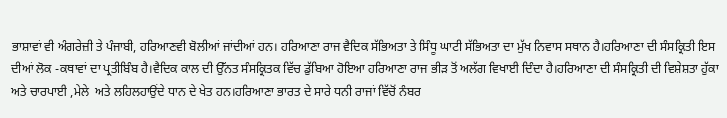ਭਾਸ਼ਾਵਾਂ ਵੀ ਅੰਗਰੇਜ਼ੀ ਤੇ ਪੰਜਾਬੀ, ਹਰਿਆਣਵੀ ਬੋਲੀਆਂ ਜਾਂਦੀਆਂ ਹਨ। ਹਰਿਆਣਾ ਰਾਜ ਵੈਦਿਕ ਸੱਭਿਅਤਾ ਤੇ ਸਿੰਧੂ ਘਾਟੀ ਸੱਭਿਅਤਾ ਦਾ ਮੁੱਖ ਨਿਵਾਸ ਸਥਾਨ ਹੈ।ਹਰਿਆਣਾ ਦੀ ਸੰਸਕ੍ਰਿਤੀ ਇਸ ਦੀਆਂ ਲੋਕ -ਕਥਾਵਾਂ ਦਾ ਪ੍ਰਤੀਬਿੰਬ ਹੈ।ਵੈਦਿਕ ਕਾਲ ਦੀ ਉੱਨਤ ਸੰਸਕ੍ਰਿਤਕ ਵਿੱਚ ਡੁੱਬਿਆ ਹੋਇਆ ਹਰਿਆਣਾ ਰਾਜ ਭੀੜ ਤੋਂ ਅਲੱਗ ਵਿਖਾਈ ਦਿੰਦਾ ਹੈ।ਹਰਿਆਣਾ ਦੀ ਸੰਸਕ੍ਰਿਤੀ ਦੀ ਵਿਸ਼ੇਸ਼ਤਾ ਹੁੱਕਾ ਅਤੇ ਚਾਰਪਾਈ ,ਮੇਲੇ  ਅਤੇ ਲਹਿਲਹਾਉਂਦੇ ਧਾਨ ਦੇ ਖੇਤ ਹਨ।ਹਰਿਆਣਾ ਭਾਰਤ ਦੇ ਸਾਰੇ ਧਨੀ ਰਾਜਾਂ ਵਿੱਚੋਂ ਨੰਬਰ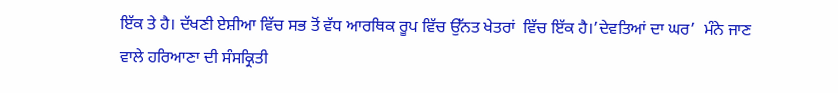ਇੱਕ ਤੇ ਹੈ। ਦੱਖਣੀ ਏਸ਼ੀਆ ਵਿੱਚ ਸਭ ਤੋਂ ਵੱਧ ਆਰਥਿਕ ਰੂਪ ਵਿੱਚ ਉੱਨਤ ਖੇਤਰਾਂ  ਵਿੱਚ ਇੱਕ ਹੈ।’ਦੇਵਤਿਆਂ ਦਾ ਘਰ’  ਮੰਨੇ ਜਾਣ ਵਾਲੇ ਹਰਿਆਣਾ ਦੀ ਸੰਸਕ੍ਰਿਤੀ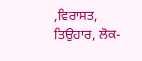,ਵਿਰਾਸਤ, ਤਿਉਹਾਰ, ਲੋਕ-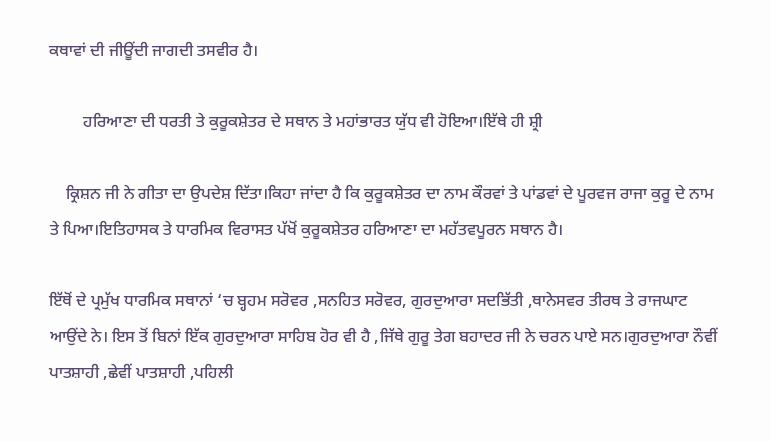ਕਥਾਵਾਂ ਦੀ ਜੀਊਂਦੀ ਜਾਗਦੀ ਤਸਵੀਰ ਹੈ।

        ਹਰਿਆਣਾ ਦੀ ਧਰਤੀ ਤੇ ਕੁਰੂਕਸ਼ੇਤਰ ਦੇ ਸਥਾਨ ਤੇ ਮਹਾਂਭਾਰਤ ਯੁੱਧ ਵੀ ਹੋਇਆ।ਇੱਥੇ ਹੀ ਸ਼੍ਰੀ

    ਕ੍ਰਿਸ਼ਨ ਜੀ ਨੇ ਗੀਤਾ ਦਾ ਉਪਦੇਸ਼ ਦਿੱਤਾ।ਕਿਹਾ ਜਾਂਦਾ ਹੈ ਕਿ ਕੁਰੂਕਸ਼ੇਤਰ ਦਾ ਨਾਮ ਕੌਰਵਾਂ ਤੇ ਪਾਂਡਵਾਂ ਦੇ ਪੂਰਵਜ ਰਾਜਾ ਕੁਰੂ ਦੇ ਨਾਮ ਤੇ ਪਿਆ।ਇਤਿਹਾਸਕ ਤੇ ਧਾਰਮਿਕ ਵਿਰਾਸਤ ਪੱਖੋਂ ਕੁਰੂਕਸ਼ੇਤਰ ਹਰਿਆਣਾ ਦਾ ਮਹੱਤਵਪੂਰਨ ਸਥਾਨ ਹੈ।

ਇੱਥੋਂ ਦੇ ਪ੍ਰਮੁੱਖ ਧਾਰਮਿਕ ਸਥਾਨਾਂ ‘ਚ ਬ੍ਹਹਮ ਸਰੋਵਰ ,ਸਨਹਿਤ ਸਰੋਵਰ, ਗੁਰਦੁਆਰਾ ਸਦਭਿੱਤੀ ,ਥਾਨੇਸਵਰ ਤੀਰਥ ਤੇ ਰਾਜਘਾਟ ਆਉਂਦੇ ਨੇ। ਇਸ ਤੋਂ ਬਿਨਾਂ ਇੱਕ ਗੁਰਦੁਆਰਾ ਸਾਹਿਬ ਹੋਰ ਵੀ ਹੈ ,ਜਿੱਥੇ ਗੁਰੂ ਤੇਗ ਬਹਾਦਰ ਜੀ ਨੇ ਚਰਨ ਪਾਏ ਸਨ।ਗੁਰਦੁਆਰਾ ਨੌਵੀਂ ਪਾਤਸ਼ਾਹੀ ,ਛੇਵੀਂ ਪਾਤਸ਼ਾਹੀ ,ਪਹਿਲੀ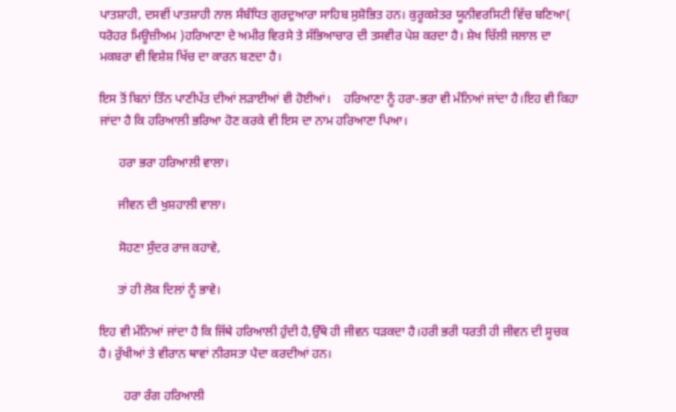ਪਾਤਸ਼ਾਹੀ, ਦਸਵੀਂ ਪਾਤਸ਼ਾਹੀ ਨਾਲ ਸੰਬੰਧਿਤ ਗੁਰਦੁਆਰਾ ਸਾਹਿਬ ਸੁਸ਼ੋਭਿਤ ਹਨ। ਕੁਰੂਕਸ਼ੇਤਰ ਯੂਨੀਵਰਸਿਟੀ ਵਿੱਚ ਬਣਿਆ(  ਧਰੋਹਰ ਮਿਊਜ਼ੀਅਮ )ਹਰਿਆਣਾ ਦੇ ਅਮੀਰ ਵਿਰਸੇ ਤੇ ਸੱਭਿਆਚਾਰ ਦੀ ਤਸਵੀਰ ਪੇਸ਼ ਕਰਦਾ ਹੈ। ਸ਼ੇਖ ਚਿੱਲੀ ਜਲਾਲ ਦਾ ਮਕਬਰਾ ਵੀ ਵਿਸ਼ੇਸ਼ ਖਿੱਚ ਦਾ ਕਾਰਨ ਬਣਦਾ ਹੈ।

ਇਸ ਤੋਂ ਬਿਨਾਂ ਤਿੰਨ ਪਾਣੀਪੱਤ ਦੀਆਂ ਲੜਾਈਆਂ ਵੀ ਹੋਈਆਂ।    ਹਰਿਆਣਾ ਨੂੰ ਹਰਾ-ਭਰਾ ਵੀ ਮੰਨਿਆਂ ਜਾਂਦਾ ਹੈ।ਇਹ ਵੀ ਕਿਹਾ ਜਾਂਦਾ ਹੈ ਕਿ ਹਰਿਆਲੀ ਭਰਿਆ ਹੋਣ ਕਰਕੇ ਵੀ ਇਸ ਦਾ ਨਾਮ ਹਰਿਆਣਾ ਪਿਆ।

      ਹਰਾ ਭਰਾ ਹਰਿਆਲੀ ਵਾਲਾ।

      ਜੀਵਨ ਦੀ ਖੁਸ਼ਹਾਲੀ ਵਾਲਾ।

      ਸੋਹਣਾ ਸੁੰਦਰ ਰਾਜ ਕਹਾਵੇ,

      ਤਾਂ ਹੀ ਲੋਕ ਦਿਲਾਂ ਨੂੰ ਭਾਵੇ।

ਇਹ ਵੀ ਮੰਨਿਆਂ ਜਾਂਦਾ ਹੈ ਕਿ ਜਿੱਥੇ ਹਰਿਆਲੀ ਹੁੰਦੀ ਹੈ,ਉੱਥੇ ਹੀ ਜੀਵਨ ਧੜਕਦਾ ਹੈ।ਹਰੀ ਭਰੀ ਧਰਤੀ ਹੀ ਜੀਵਨ ਦੀ ਸੂਚਕ ਹੈ। ਰੁੱਖੀਆਂ ਤੇ ਵੀਰਾਨ ਥਾਵਾਂ ਨੀਰਸਤਾ ਪੈਦਾ ਕਰਦੀਆਂ ਹਨ।

        ਹਰਾ ਰੰਗ ਹਰਿਆਲੀ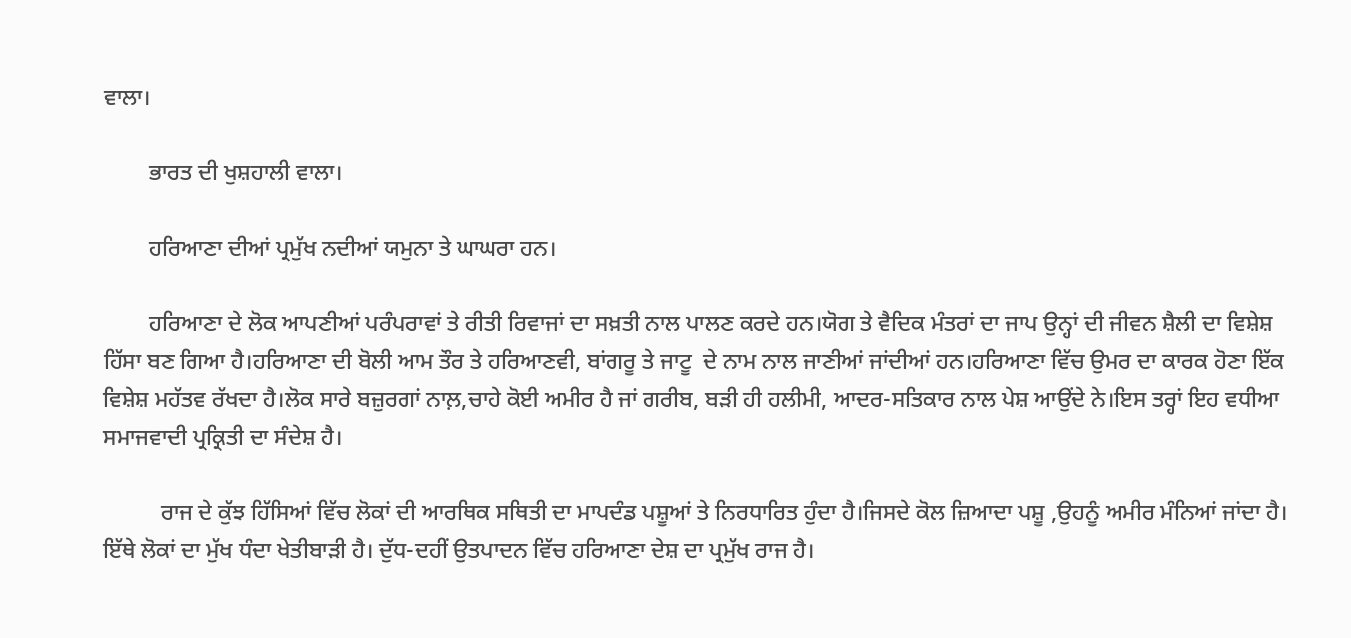ਵਾਲਾ।

        ਭਾਰਤ ਦੀ ਖੁਸ਼ਹਾਲੀ ਵਾਲਾ।

        ਹਰਿਆਣਾ ਦੀਆਂ ਪ੍ਰਮੁੱਖ ਨਦੀਆਂ ਯਮੁਨਾ ਤੇ ਘਾਘਰਾ ਹਨ।

        ਹਰਿਆਣਾ ਦੇ ਲੋਕ ਆਪਣੀਆਂ ਪਰੰਪਰਾਵਾਂ ਤੇ ਰੀਤੀ ਰਿਵਾਜਾਂ ਦਾ ਸਖ਼ਤੀ ਨਾਲ ਪਾਲਣ ਕਰਦੇ ਹਨ।ਯੋਗ ਤੇ ਵੈਦਿਕ ਮੰਤਰਾਂ ਦਾ ਜਾਪ ਉਨ੍ਹਾਂ ਦੀ ਜੀਵਨ ਸ਼ੈਲੀ ਦਾ ਵਿਸ਼ੇਸ਼ ਹਿੱਸਾ ਬਣ ਗਿਆ ਹੈ।ਹਰਿਆਣਾ ਦੀ ਬੋਲੀ ਆਮ ਤੌਰ ਤੇ ਹਰਿਆਣਵੀ, ਬਾਂਗਰੂ ਤੇ ਜਾਟੂ  ਦੇ ਨਾਮ ਨਾਲ ਜਾਣੀਆਂ ਜਾਂਦੀਆਂ ਹਨ।ਹਰਿਆਣਾ ਵਿੱਚ ਉਮਰ ਦਾ ਕਾਰਕ ਹੋਣਾ ਇੱਕ ਵਿਸ਼ੇਸ਼ ਮਹੱਤਵ ਰੱਖਦਾ ਹੈ।ਲੋਕ ਸਾਰੇ ਬਜ਼ੁਰਗਾਂ ਨਾਲ਼,ਚਾਹੇ ਕੋਈ ਅਮੀਰ ਹੈ ਜਾਂ ਗਰੀਬ, ਬੜੀ ਹੀ ਹਲੀਮੀ, ਆਦਰ-ਸਤਿਕਾਰ ਨਾਲ ਪੇਸ਼ ਆਉਂਦੇ ਨੇ।ਇਸ ਤਰ੍ਹਾਂ ਇਹ ਵਧੀਆ ਸਮਾਜਵਾਦੀ ਪ੍ਰਕ੍ਰਿਤੀ ਦਾ ਸੰਦੇਸ਼ ਹੈ।

          ਰਾਜ ਦੇ ਕੁੱਝ ਹਿੱਸਿਆਂ ਵਿੱਚ ਲੋਕਾਂ ਦੀ ਆਰਥਿਕ ਸਥਿਤੀ ਦਾ ਮਾਪਦੰਡ ਪਸ਼ੂਆਂ ਤੇ ਨਿਰਧਾਰਿਤ ਹੁੰਦਾ ਹੈ।ਜਿਸਦੇ ਕੋਲ ਜ਼ਿਆਦਾ ਪਸ਼ੂ ,ਉਹਨੂੰ ਅਮੀਰ ਮੰਨਿਆਂ ਜਾਂਦਾ ਹੈ। ਇੱਥੇ ਲੋਕਾਂ ਦਾ ਮੁੱਖ ਧੰਦਾ ਖੇਤੀਬਾੜੀ ਹੈ। ਦੁੱਧ-ਦਹੀਂ ਉਤਪਾਦਨ ਵਿੱਚ ਹਰਿਆਣਾ ਦੇਸ਼ ਦਾ ਪ੍ਰਮੁੱਖ ਰਾਜ ਹੈ।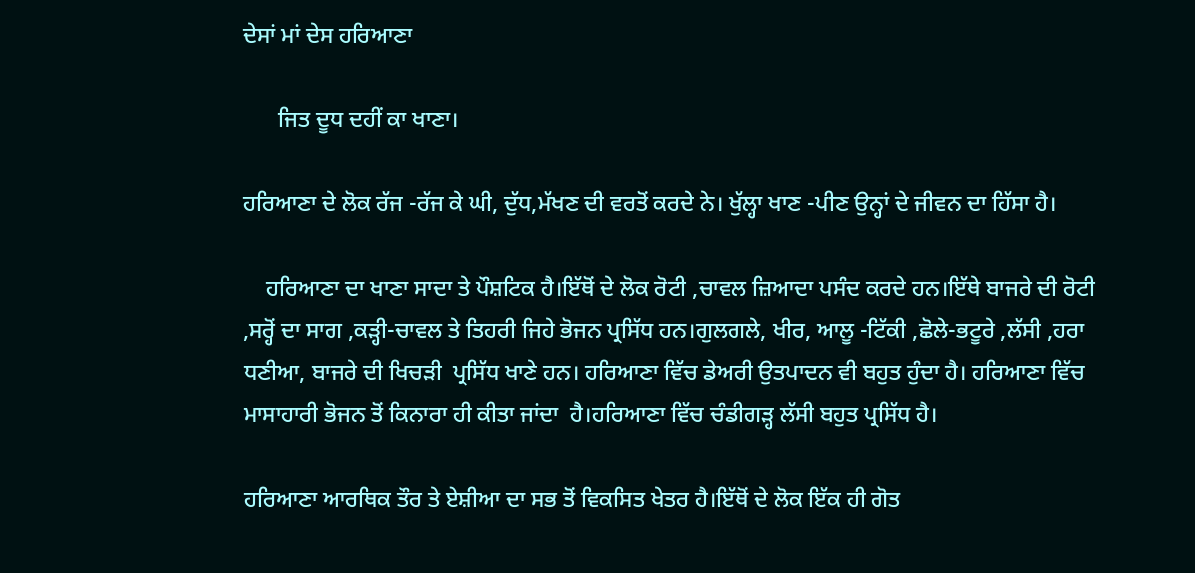ਦੇਸਾਂ ਮਾਂ ਦੇਸ ਹਰਿਆਣਾ

      ਜਿਤ ਦੂਧ ਦਹੀਂ ਕਾ ਖਾਣਾ।

ਹਰਿਆਣਾ ਦੇ ਲੋਕ ਰੱਜ -ਰੱਜ ਕੇ ਘੀ, ਦੁੱਧ,ਮੱਖਣ ਦੀ ਵਰਤੋਂ ਕਰਦੇ ਨੇ। ਖੁੱਲ੍ਹਾ ਖਾਣ -ਪੀਣ ਉਨ੍ਹਾਂ ਦੇ ਜੀਵਨ ਦਾ ਹਿੱਸਾ ਹੈ।

    ਹਰਿਆਣਾ ਦਾ ਖਾਣਾ ਸਾਦਾ ਤੇ ਪੌਸ਼ਟਿਕ ਹੈ।ਇੱਥੋਂ ਦੇ ਲੋਕ ਰੋਟੀ ,ਚਾਵਲ ਜ਼ਿਆਦਾ ਪਸੰਦ ਕਰਦੇ ਹਨ।ਇੱਥੇ ਬਾਜਰੇ ਦੀ ਰੋਟੀ ,ਸਰ੍ਹੋਂ ਦਾ ਸਾਗ ,ਕੜ੍ਹੀ-ਚਾਵਲ ਤੇ ਤਿਹਰੀ ਜਿਹੇ ਭੋਜਨ ਪ੍ਰਸਿੱਧ ਹਨ।ਗੁਲਗਲੇ, ਖੀਰ, ਆਲੂ -ਟਿੱਕੀ ,ਛੋਲੇ-ਭਟੂਰੇ ,ਲੱਸੀ ,ਹਰਾ ਧਣੀਆ, ਬਾਜਰੇ ਦੀ ਖਿਚੜੀ  ਪ੍ਰਸਿੱਧ ਖਾਣੇ ਹਨ। ਹਰਿਆਣਾ ਵਿੱਚ ਡੇਅਰੀ ਉਤਪਾਦਨ ਵੀ ਬਹੁਤ ਹੁੰਦਾ ਹੈ। ਹਰਿਆਣਾ ਵਿੱਚ ਮਾਸਾਹਾਰੀ ਭੋਜਨ ਤੋਂ ਕਿਨਾਰਾ ਹੀ ਕੀਤਾ ਜਾਂਦਾ  ਹੈ।ਹਰਿਆਣਾ ਵਿੱਚ ਚੰਡੀਗੜ੍ਹ ਲੱਸੀ ਬਹੁਤ ਪ੍ਰਸਿੱਧ ਹੈ।

ਹਰਿਆਣਾ ਆਰਥਿਕ ਤੌਰ ਤੇ ਏਸ਼ੀਆ ਦਾ ਸਭ ਤੋਂ ਵਿਕਸਿਤ ਖੇਤਰ ਹੈ।ਇੱਥੋਂ ਦੇ ਲੋਕ ਇੱਕ ਹੀ ਗੋਤ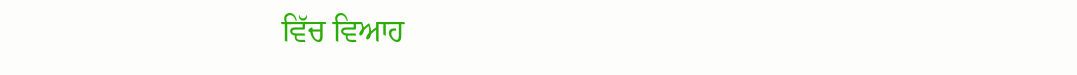ਵਿੱਚ ਵਿਆਹ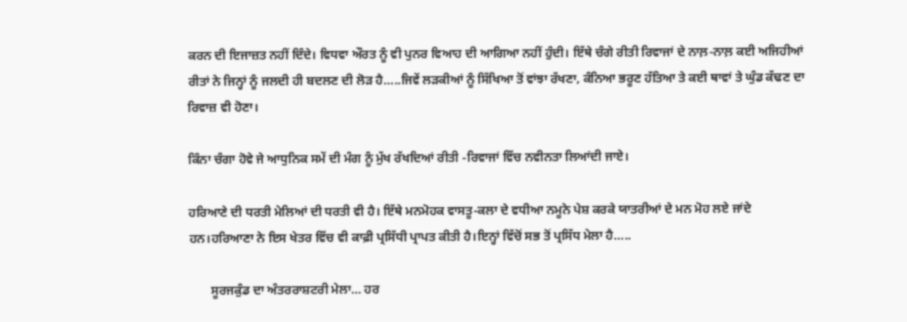ਕਰਨ ਦੀ ਇਜਾਜ਼ਤ ਨਹੀਂ ਦਿੰਦੇ। ਵਿਧਵਾ ਔਰਤ ਨੂੰ ਵੀ ਪੁਨਰ ਵਿਆਹ ਦੀ ਆਗਿਆ ਨਹੀਂ ਹੁੰਦੀ। ਇੱਥੇ ਚੰਗੇ ਰੀਤੀ ਰਿਵਾਜਾਂ ਦੇ ਨਾਲ਼-ਨਾਲ਼ ਕਈ ਅਜਿਹੀਆਂ ਰੀਤਾਂ ਨੇ ਜਿਨ੍ਹਾਂ ਨੂੰ ਜਲਦੀ ਹੀ ਬਦਲਣ ਦੀ ਲੋੜ ਹੈ…..ਜਿਵੇਂ ਲੜਕੀਆਂ ਨੂੰ ਸਿੱਖਿਆ ਤੋਂ ਵਾਂਝਾ ਰੱਖਣਾ, ਕੰਨਿਆ ਭਰੂਣ ਹੱਤਿਆ ਤੇ ਕਈ ਥਾਵਾਂ ਤੇ ਘੁੰਡ ਕੱਢਣ ਦਾ ਰਿਵਾਜ਼ ਵੀ ਹੋਣਾ।

ਕਿੰਨਾ ਚੰਗਾ ਹੋਵੇ ਜੇ ਆਧੁਨਿਕ ਸਮੇਂ ਦੀ ਮੰਗ ਨੂੰ ਮੁੱਖ ਰੱਖਦਿਆਂ ਰੀਤੀ -ਰਿਵਾਜਾਂ ਵਿੱਚ ਨਵੀਨਤਾ ਲਿਆਂਦੀ ਜਾਏ।

ਹਰਿਆਣੇ ਦੀ ਧਰਤੀ ਮੇਲਿਆਂ ਦੀ ਧਰਤੀ ਵੀ ਹੈ। ਇੱਥੇ ਮਨਮੋਹਕ ਵਾਸਤੂ-ਕਲਾ ਦੇ ਵਧੀਆ ਨਮੂਨੇ ਪੇਸ਼ ਕਰਕੇ ਯਾਤਰੀਆਂ ਦੇ ਮਨ ਮੋਹ ਲਏ ਜਾਂਦੇ ਹਨ।ਹਰਿਆਣਾ ਨੇ ਇਸ ਖੇਤਰ ਵਿੱਚ ਵੀ ਕਾਫ਼ੀ ਪ੍ਰਸਿੱਧੀ ਪ੍ਰਾਪਤ ਕੀਤੀ ਹੈ।ਇਨ੍ਹਾਂ ਵਿੱਚੋਂ ਸਭ ਤੋਂ ਪ੍ਰਸਿੱਧ ਮੇਲਾ ਹੈ…..

       ਸੂਰਜਕੁੰਡ ਦਾ ਅੰਤਰਰਾਸ਼ਟਰੀ ਮੇਲਾ… ਹਰ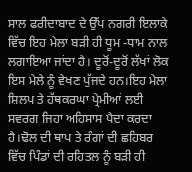ਸਾਲ ਫਰੀਦਾਬਾਦ ਦੇ ਉੱਪ ਨਗਰੀ ਇਲਾਕੇ ਵਿੱਚ ਇਹ ਮੇਲਾ ਬੜੀ ਹੀ ਧੂਮ -ਧਾਮ ਨਾਲ ਲਗਾਇਆ ਜਾਂਦਾ ਹੈ। ਦੂਰੋਂ-ਦੂਰੋਂ ਲੱਖਾਂ ਲੋਕ ਇਸ ਮੇਲੇ ਨੂੰ ਵੇਖਣ ਪੁੱਜਦੇ ਹਨ।ਇਹ ਮੇਲਾ ਸ਼ਿਲਪ ਤੇ ਹੱਥਕਰਘਾ ਪ੍ਰੇਮੀਆਂ ਲਈ ਸਵਰਗ ਜਿਹਾ ਅਹਿਸਾਸ ਪੈਦਾ ਕਰਦਾ ਹੈ।ਢੋਲ ਦੀ ਥਾਪ ਤੇ ਰੰਗਾਂ ਦੀ ਛਹਿਬਰ  ਵਿੱਚ ਪਿੰਡਾਂ ਦੀ ਰਹਿਤਲ ਨੂੰ ਬੜੀ ਹੀ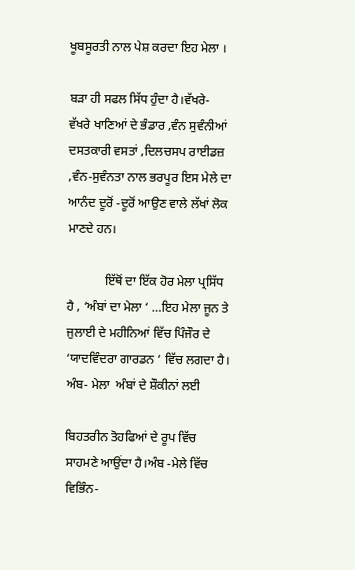ਖੂਬਸੂਰਤੀ ਨਾਲ ਪੇਸ਼ ਕਰਦਾ ਇਹ ਮੇਲਾ ।

ਬੜਾ ਹੀ ਸਫਲ ਸਿੱਧ ਹੁੰਦਾ ਹੈ।ਵੱਖਰੇ-  ਵੱਖਰੇ ਖਾਣਿਆਂ ਦੇ ਭੰਡਾਰ ,ਵੰਨ ਸੁਵੰਨੀਆਂ ਦਸਤਕਾਰੀ ਵਸਤਾਂ ,ਦਿਲਚਸਪ ਰਾਈਡਜ਼ ,ਵੰਨ-ਸੁਵੰਨਤਾ ਨਾਲ ਭਰਪੂਰ ਇਸ ਮੇਲੇ ਦਾ ਆਨੰਦ ਦੂਰੋਂ -ਦੂਰੋਂ ਆਉਣ ਵਾਲੇ ਲੱਖਾਂ ਲੋਕ ਮਾਣਦੇ ਹਨ।

            ਇੱਥੋਂ ਦਾ ਇੱਕ ਹੋਰ ਮੇਲਾ ਪ੍ਰਸਿੱਧ ਹੈ , ‘ਅੰਬਾਂ ਦਾ ਮੇਲਾ ‘ …ਇਹ ਮੇਲਾ ਜੂਨ ਤੇ ਜੁਲਾਈ ਦੇ ਮਹੀਨਿਆਂ ਵਿੱਚ ਪਿੰਜੌਰ ਦੇ ‘ਯਾਦਵਿੰਦਰਾ ਗਾਰਡਨ ‘ ਵਿੱਚ ਲਗਦਾ ਹੈ। ਅੰਬ- ਮੇਲਾ  ਅੰਬਾਂ ਦੇ ਸ਼ੌਕੀਨਾਂ ਲਈ

ਬਿਹਤਰੀਨ ਤੋਹਫਿਆਂ ਦੇ ਰੂਪ ਵਿੱਚ ਸਾਹਮਣੇ ਆਉਂਦਾ ਹੈ।ਅੰਬ -ਮੇਲੇ ਵਿੱਚ ਵਿਭਿੰਨ-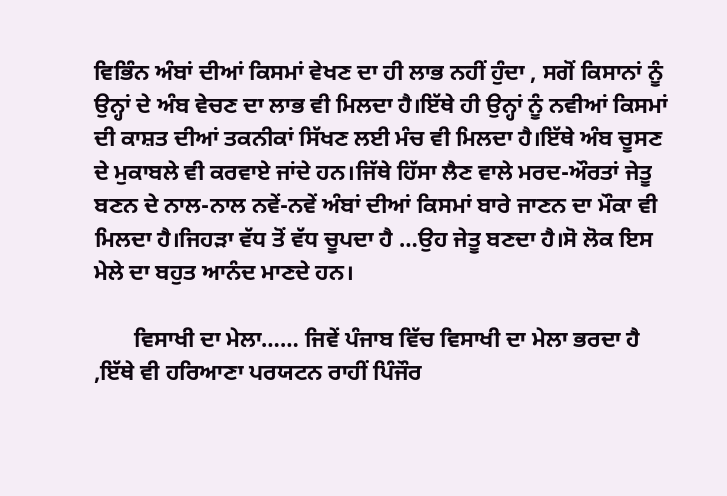ਵਿਭਿੰਨ ਅੰਬਾਂ ਦੀਆਂ ਕਿਸਮਾਂ ਵੇਖਣ ਦਾ ਹੀ ਲਾਭ ਨਹੀਂ ਹੁੰਦਾ , ਸਗੋਂ ਕਿਸਾਨਾਂ ਨੂੰ ਉਨ੍ਹਾਂ ਦੇ ਅੰਬ ਵੇਚਣ ਦਾ ਲਾਭ ਵੀ ਮਿਲਦਾ ਹੈ।ਇੱਥੇ ਹੀ ਉਨ੍ਹਾਂ ਨੂੰ ਨਵੀਆਂ ਕਿਸਮਾਂ ਦੀ ਕਾਸ਼ਤ ਦੀਆਂ ਤਕਨੀਕਾਂ ਸਿੱਖਣ ਲਈ ਮੰਚ ਵੀ ਮਿਲਦਾ ਹੈ।ਇੱਥੇ ਅੰਬ ਚੂਸਣ ਦੇ ਮੁਕਾਬਲੇ ਵੀ ਕਰਵਾਏ ਜਾਂਦੇ ਹਨ।ਜਿੱਥੇ ਹਿੱਸਾ ਲੈਣ ਵਾਲੇ ਮਰਦ-ਔਰਤਾਂ ਜੇਤੂ ਬਣਨ ਦੇ ਨਾਲ-ਨਾਲ ਨਵੇਂ-ਨਵੇਂ ਅੰਬਾਂ ਦੀਆਂ ਕਿਸਮਾਂ ਬਾਰੇ ਜਾਣਨ ਦਾ ਮੌਕਾ ਵੀ ਮਿਲਦਾ ਹੈ।ਜਿਹੜਾ ਵੱਧ ਤੋਂ ਵੱਧ ਚੂਪਦਾ ਹੈ …ਉਹ ਜੇਤੂ ਬਣਦਾ ਹੈ।ਸੋ ਲੋਕ ਇਸ ਮੇਲੇ ਦਾ ਬਹੁਤ ਆਨੰਦ ਮਾਣਦੇ ਹਨ।

       ਵਿਸਾਖੀ ਦਾ ਮੇਲਾ…… ਜਿਵੇਂ ਪੰਜਾਬ ਵਿੱਚ ਵਿਸਾਖੀ ਦਾ ਮੇਲਾ ਭਰਦਾ ਹੈ ,ਇੱਥੇ ਵੀ ਹਰਿਆਣਾ ਪਰਯਟਨ ਰਾਹੀਂ ਪਿੰਜੌਰ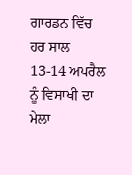ਗਾਰਡਨ ਵਿੱਚ ਹਰ ਸਾਲ 13-14 ਅਪਰੈਲ ਨੂੰ ਵਿਸਾਖੀ ਦਾ ਮੇਲਾ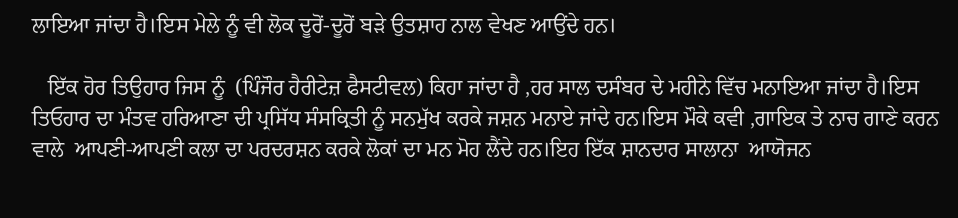ਲਾਇਆ ਜਾਂਦਾ ਹੈ।ਇਸ ਮੇਲੇ ਨੂੰ ਵੀ ਲੋਕ ਦੂਰੋਂ-ਦੂਰੋਂ ਬੜੇ ਉਤਸ਼ਾਹ ਨਾਲ ਵੇਖਣ ਆਉਂਦੇ ਹਨ।

   ਇੱਕ ਹੋਰ ਤਿਉਹਾਰ ਜਿਸ ਨੂੰ  (ਪਿੰਜੌਰ ਹੈਰੀਟੇਜ਼ ਫੈਸਟੀਵਲ) ਕਿਹਾ ਜਾਂਦਾ ਹੈ ,ਹਰ ਸਾਲ ਦਸੰਬਰ ਦੇ ਮਹੀਨੇ ਵਿੱਚ ਮਨਾਇਆ ਜਾਂਦਾ ਹੈ।ਇਸ ਤਿਓਹਾਰ ਦਾ ਮੰਤਵ ਹਰਿਆਣਾ ਦੀ ਪ੍ਰਸਿੱਧ ਸੰਸਕ੍ਰਿਤੀ ਨੂੰ ਸਨਮੁੱਖ ਕਰਕੇ ਜਸ਼ਨ ਮਨਾਏ ਜਾਂਦੇ ਹਨ।ਇਸ ਮੌਕੇ ਕਵੀ ,ਗਾਇਕ ਤੇ ਨਾਚ ਗਾਣੇ ਕਰਨ ਵਾਲੇ  ਆਪਣੀ-ਆਪਣੀ ਕਲਾ ਦਾ ਪਰਦਰਸ਼ਨ ਕਰਕੇ ਲੋਕਾਂ ਦਾ ਮਨ ਮੋਹ ਲੈਂਦੇ ਹਨ।ਇਹ ਇੱਕ ਸ਼ਾਨਦਾਰ ਸਾਲਾਨਾ  ਆਯੋਜਨ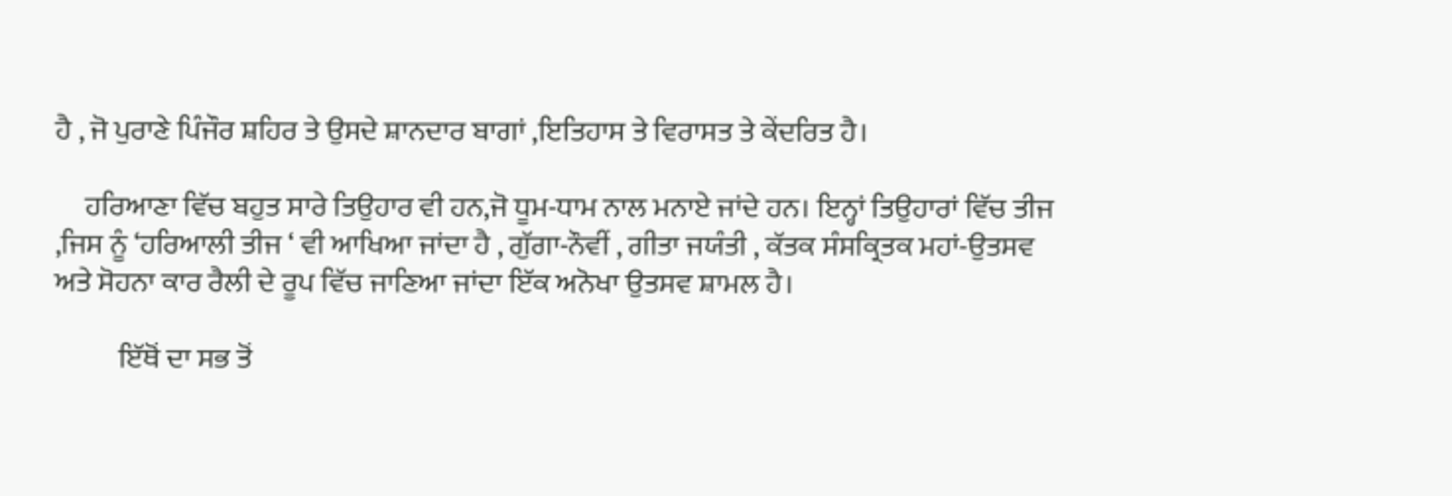ਹੈ , ਜੋ ਪੁਰਾਣੇ ਪਿੰਜੌਰ ਸ਼ਹਿਰ ਤੇ ਉਸਦੇ ਸ਼ਾਨਦਾਰ ਬਾਗਾਂ ,ਇਤਿਹਾਸ ਤੇ ਵਿਰਾਸਤ ਤੇ ਕੇਂਦਰਿਤ ਹੈ।

     ਹਰਿਆਣਾ ਵਿੱਚ ਬਹੁਤ ਸਾਰੇ ਤਿਉਹਾਰ ਵੀ ਹਨ,ਜੋ ਧੂਮ-ਧਾਮ ਨਾਲ ਮਨਾਏ ਜਾਂਦੇ ਹਨ। ਇਨ੍ਹਾਂ ਤਿਉਹਾਰਾਂ ਵਿੱਚ ਤੀਜ ,ਜਿਸ ਨੂੰ ‘ਹਰਿਆਲੀ ਤੀਜ ‘ ਵੀ ਆਖਿਆ ਜਾਂਦਾ ਹੈ , ਗੁੱਗਾ-ਨੌਵੀਂ , ਗੀਤਾ ਜਯੰਤੀ , ਕੱਤਕ ਸੰਸਕ੍ਰਿਤਕ ਮਹਾਂ-ਉਤਸਵ  ਅਤੇ ਸੋਹਨਾ ਕਾਰ ਰੈਲੀ ਦੇ ਰੂਪ ਵਿੱਚ ਜਾਣਿਆ ਜਾਂਦਾ ਇੱਕ ਅਨੋਖਾ ਉਤਸਵ ਸ਼ਾਮਲ ਹੈ।

           ਇੱਥੋਂ ਦਾ ਸਭ ਤੋਂ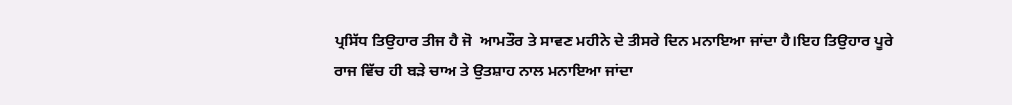ਪ੍ਰਸਿੱਧ ਤਿਉਹਾਰ ਤੀਜ ਹੈ ਜੋ  ਆਮਤੌਰ ਤੇ ਸਾਵਣ ਮਹੀਨੇ ਦੇ ਤੀਸਰੇ ਦਿਨ ਮਨਾਇਆ ਜਾਂਦਾ ਹੈ।ਇਹ ਤਿਉਹਾਰ ਪੂਰੇ ਰਾਜ ਵਿੱਚ ਹੀ ਬੜੇ ਚਾਅ ਤੇ ਉਤਸ਼ਾਹ ਨਾਲ ਮਨਾਇਆ ਜਾਂਦਾ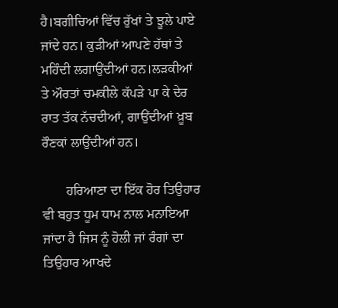ਹੈ।ਬਗੀਚਿਆਂ ਵਿੱਚ ਰੁੱਖਾਂ ਤੇ ਝੂਲੇ ਪਾਏ ਜਾਂਦੇ ਹਨ। ਕੁੜੀਆਂ ਆਪਣੇ ਹੱਥਾਂ ਤੇ ਮਹਿੰਦੀ ਲਗਾਉਂਦੀਆਂ ਹਨ।ਲੜਕੀਆਂ ਤੇ ਔਰਤਾਂ ਚਮਕੀਲੇ ਕੱਪੜੇ ਪਾ ਕੇ ਦੇਰ ਰਾਤ ਤੱਕ ਨੱਚਦੀਆਂ, ਗਾਉਂਦੀਆਂ ਖ਼ੂਬ ਰੌਣਕਾਂ ਲਾਉਂਦੀਆਂ ਹਨ।

       ਹਰਿਆਣਾ ਦਾ ਇੱਕ ਹੋਰ ਤਿਉਹਾਰ ਵੀ ਬਹੁਤ ਧੂਮ ਧਾਮ ਨਾਲ ਮਨਾਇਆ ਜਾਂਦਾ ਹੈ ਜਿਸ ਨੂੰ ਹੋਲੀ ਜਾਂ ਰੰਗਾਂ ਦਾ ਤਿਉਹਾਰ ਆਖਦੇ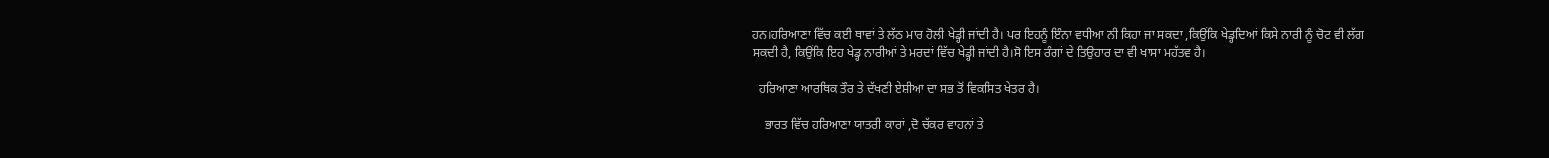ਹਨ।ਹਰਿਆਣਾ ਵਿੱਚ ਕਈ ਥਾਵਾਂ ਤੇ ਲੱਠ ਮਾਰ ਹੋਲੀ ਖੇਡ੍ਹੀ ਜਾਂਦੀ ਹੈ। ਪਰ ਇਹਨੂੰ ਇੰਨਾ ਵਧੀਆ ਨੀ ਕਿਹਾ ਜਾ ਸਕਦਾ ,ਕਿਉਂਕਿ ਖੇਡ੍ਹਦਿਆਂ ਕਿਸੇ ਨਾਰੀ ਨੂੰ ਚੋਟ ਵੀ ਲੱਗ ਸਕਦੀ ਹੈ, ਕਿਉਂਕਿ ਇਹ ਖੇਡ੍ਹ ਨਾਰੀਆਂ ਤੇ ਮਰਦਾਂ ਵਿੱਚ ਖੇਡ੍ਹੀ ਜਾਂਦੀ ਹੈ।ਸੋ ਇਸ ਰੰਗਾਂ ਦੇ ਤਿਉਹਾਰ ਦਾ ਵੀ ਖਾਸਾ ਮਹੱਤਵ ਹੈ।

  ਹਰਿਆਣਾ ਆਰਥਿਕ ਤੌਰ ਤੇ ਦੱਖਣੀ ਏਸ਼ੀਆ ਦਾ ਸਭ ਤੋਂ ਵਿਕਸਿਤ ਖੇਤਰ ਹੈ।

    ਭਾਰਤ ਵਿੱਚ ਹਰਿਆਣਾ ਯਾਤਰੀ ਕਾਰਾਂ ,ਦੋ ਚੱਕਰ ਵਾਹਨਾਂ ਤੇ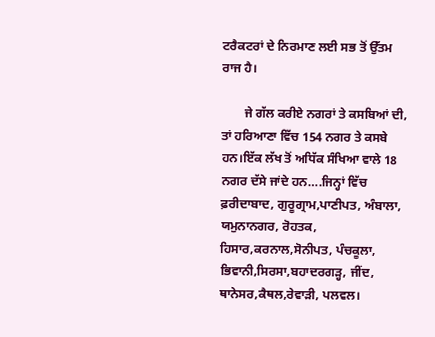ਟਰੈਕਟਰਾਂ ਦੇ ਨਿਰਮਾਣ ਲਈ ਸਭ ਤੋਂ ਉੱਤਮ ਰਾਜ ਹੈ।

       ਜੇ ਗੱਲ ਕਰੀਏ ਨਗਰਾਂ ਤੇ ਕਸਬਿਆਂ ਦੀ, ਤਾਂ ਹਰਿਆਣਾ ਵਿੱਚ 154 ਨਗਰ ਤੇ ਕਸਬੇ ਹਨ।ਇੱਕ ਲੱਖ ਤੋਂ ਅਧਿੱਕ ਸੰਖਿਆ ਵਾਲੇ 18 ਨਗਰ ਦੱਸੇ ਜਾਂਦੇ ਹਨ….ਜਿਨ੍ਹਾਂ ਵਿੱਚ ਫ਼ਰੀਦਾਬਾਦ, ਗੁਰੂਗ੍ਰਾਮ,ਪਾਣੀਪਤ, ਅੰਬਾਲਾ, ਯਮੁਨਾਨਗਰ, ਰੋਹਤਕ, ਹਿਸਾਰ,ਕਰਨਾਲ,ਸੋਨੀਪਤ, ਪੰਚਕੂਲਾ, ਭਿਵਾਨੀ,ਸਿਰਸਾ,ਬਹਾਦਰਗੜ੍ਹ, ਜੀਂਦ, ਥਾਨੇਸਰ,ਕੈਥਲ,ਰੇਵਾੜੀ, ਪਲਵਲ।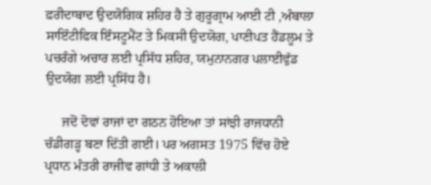ਫ਼ਰੀਦਾਬਾਦ ਉਦਯੋਗਿਕ ਸ਼ਹਿਰ ਹੈ ਤੇ ਗੁਰੂਗ੍ਰਾਮ ਆਈ ਟੀ ,ਅੰਬਾਲਾ ਸਾਇੰਟੀਫਿਕ ਇੰਸਟੂਮੈਂਟ ਤੇ ਮਿਕਸੀ ਉਦਯੋਗ, ਪਾਣੀਪਤ ਹੈਂਡਲੂਮ ਤੇ ਪਚਰੰਗੇ ਅਚਾਰ ਲਈ ਪ੍ਰਸਿੱਧ ਸ਼ਹਿਰ, ਯਮੁਨਾਨਗਰ ਪਲਾਈਵੁੱਡ ਉਦਯੋਗ ਲਈ ਪ੍ਰਸਿੱਧ ਹੈ।

     ਜਦੋਂ ਦੋਵਾਂ ਰਾਜਾਂ ਦਾ ਗਠਨ ਹੋਇਆ ਤਾਂ ਸਾਂਝੀ ਰਾਜਧਾਨੀ ਚੰਡੀਗੜ੍ਹ ਬਣਾ ਦਿੱਤੀ ਗਈ। ਪਰ ਅਗਸਤ 1975 ਵਿੱਚ ਹੋਏ  ਪ੍ਰਧਾਨ ਮੰਤਰੀ ਰਾਜੀਵ ਗਾਂਧੀ ਤੇ ਅਕਾਲੀ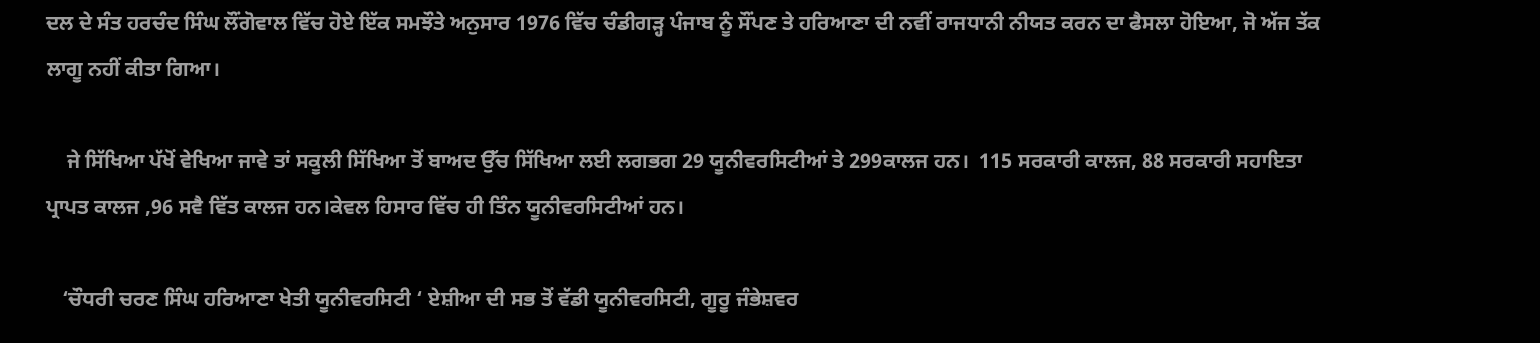ਦਲ ਦੇ ਸੰਤ ਹਰਚੰਦ ਸਿੰਘ ਲੌਂਗੋਵਾਲ ਵਿੱਚ ਹੋਏ ਇੱਕ ਸਮਝੌਤੇ ਅਨੁਸਾਰ 1976 ਵਿੱਚ ਚੰਡੀਗੜ੍ਹ ਪੰਜਾਬ ਨੂੰ ਸੌਂਪਣ ਤੇ ਹਰਿਆਣਾ ਦੀ ਨਵੀਂ ਰਾਜਧਾਨੀ ਨੀਯਤ ਕਰਨ ਦਾ ਫੈਸਲਾ ਹੋਇਆ, ਜੋ ਅੱਜ ਤੱਕ ਲਾਗੂ ਨਹੀਂ ਕੀਤਾ ਗਿਆ।

    ਜੇ ਸਿੱਖਿਆ ਪੱਖੋਂ ਵੇਖਿਆ ਜਾਵੇ ਤਾਂ ਸਕੂਲੀ ਸਿੱਖਿਆ ਤੋਂ ਬਾਅਦ ਉੱਚ ਸਿੱਖਿਆ ਲਈ ਲਗਭਗ 29 ਯੂਨੀਵਰਸਿਟੀਆਂ ਤੇ 299ਕਾਲਜ ਹਨ।  115 ਸਰਕਾਰੀ ਕਾਲਜ, 88 ਸਰਕਾਰੀ ਸਹਾਇਤਾ ਪ੍ਰਾਪਤ ਕਾਲਜ ,96 ਸਵੈ ਵਿੱਤ ਕਾਲਜ ਹਨ।ਕੇਵਲ ਹਿਸਾਰ ਵਿੱਚ ਹੀ ਤਿੰਨ ਯੂਨੀਵਰਸਿਟੀਆਂ ਹਨ।

   ‘ਚੌਧਰੀ ਚਰਣ ਸਿੰਘ ਹਰਿਆਣਾ ਖੇਤੀ ਯੂਨੀਵਰਸਿਟੀ ‘ ਏਸ਼ੀਆ ਦੀ ਸਭ ਤੋਂ ਵੱਡੀ ਯੂਨੀਵਰਸਿਟੀ, ਗੂਰੂ ਜੰਭੇਸ਼ਵਰ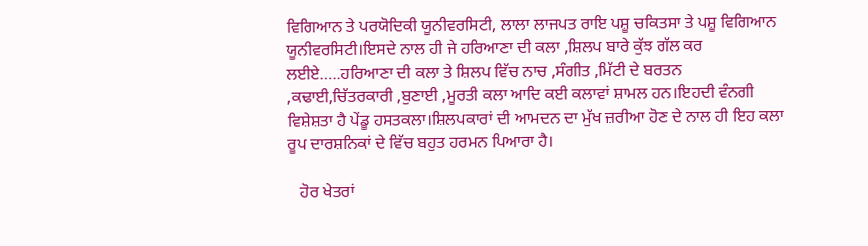ਵਿਗਿਆਨ ਤੇ ਪਰਯੋਦਿਕੀ ਯੂਨੀਵਰਸਿਟੀ, ਲਾਲਾ ਲਾਜਪਤ ਰਾਇ ਪਸ਼ੂ ਚਕਿਤਸਾ ਤੇ ਪਸ਼ੂ ਵਿਗਿਆਨ ਯੂਨੀਵਰਸਿਟੀ।ਇਸਦੇ ਨਾਲ ਹੀ ਜੇ ਹਰਿਆਣਾ ਦੀ ਕਲਾ ,ਸ਼ਿਲਪ ਬਾਰੇ ਕੁੱਝ ਗੱਲ ਕਰ ਲਈਏ…..ਹਰਿਆਣਾ ਦੀ ਕਲਾ ਤੇ ਸ਼ਿਲਪ ਵਿੱਚ ਨਾਚ ,ਸੰਗੀਤ ,ਮਿੱਟੀ ਦੇ ਬਰਤਨ ,ਕਢਾਈ,ਚਿੱਤਰਕਾਰੀ ,ਬੁਣਾਈ ,ਮੂਰਤੀ ਕਲਾ ਆਦਿ ਕਈ ਕਲਾਵਾਂ ਸ਼ਾਮਲ ਹਨ।ਇਹਦੀ ਵੰਨਗੀ ਵਿਸ਼ੇਸ਼ਤਾ ਹੈ ਪੇਂਡੂ ਹਸਤਕਲਾ।ਸ਼ਿਲਪਕਾਰਾਂ ਦੀ ਆਮਦਨ ਦਾ ਮੁੱਖ ਜ਼ਰੀਆ ਹੋਣ ਦੇ ਨਾਲ ਹੀ ਇਹ ਕਲਾ ਰੂਪ ਦਾਰਸ਼ਨਿਕਾਂ ਦੇ ਵਿੱਚ ਬਹੁਤ ਹਰਮਨ ਪਿਆਰਾ ਹੈ।

   ਹੋਰ ਖੇਤਰਾਂ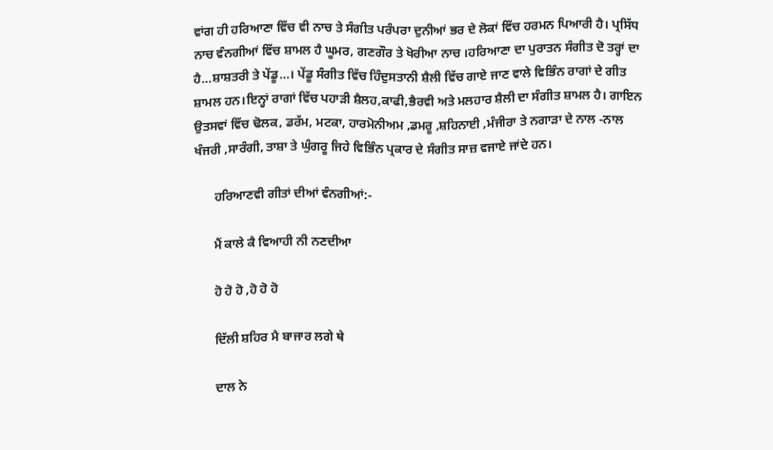ਵਾਂਗ ਹੀ ਹਰਿਆਣਾ ਵਿੱਚ ਵੀ ਨਾਚ ਤੇ ਸੰਗੀਤ ਪਰੰਪਰਾ ਦੁਨੀਆਂ ਭਰ ਦੇ ਲੋਕਾਂ ਵਿੱਚ ਹਰਮਨ ਪਿਆਰੀ ਹੈ। ਪ੍ਰਸਿੱਧ ਨਾਚ ਵੰਨਗੀਆਂ ਵਿੱਚ ਸ਼ਾਮਲ ਹੈ ਘੂਮਰ, ਗਣਗੌਰ ਤੇ ਖੋਰੀਆ ਨਾਚ ।ਹਰਿਆਣਾ ਦਾ ਪੁਰਾਤਨ ਸੰਗੀਤ ਦੋ ਤਰ੍ਹਾਂ ਦਾ ਹੈ…ਸ਼ਾਸ਼ਤਰੀ ਤੇ ਪੇਂਡੂ…। ਪੇਂਡੂ ਸੰਗੀਤ ਵਿੱਚ ਹਿੰਦੁਸਤਾਨੀ ਸ਼ੈਲੀ ਵਿੱਚ ਗਾਏ ਜਾਣ ਵਾਲੇ ਵਿਭਿੰਨ ਰਾਗਾਂ ਦੇ ਗੀਤ ਸ਼ਾਮਲ ਹਨ।ਇਨ੍ਹਾਂ ਰਾਗਾਂ ਵਿੱਚ ਪਹਾੜੀ ਸ਼ੈਲਹ,ਕਾਫੀ,ਭੈਰਵੀ ਅਤੇ ਮਲਹਾਰ ਸ਼ੈਲੀ ਦਾ ਸੰਗੀਤ ਸ਼ਾਮਲ ਹੈ। ਗਾਇਨ ਉਤਸਵਾਂ ਵਿੱਚ ਢੋਲਕ, ਡਰੱਮ, ਮਟਕਾ, ਹਾਰਮੋਨੀਅਮ ,ਡਮਰੂ ,ਸ਼ਹਿਨਾਈ ,ਮੰਜੀਰਾ ਤੇ ਨਗਾੜਾ ਦੇ ਨਾਲ -ਨਾਲ ਖੰਜਰੀ ,ਸਾਰੰਗੀ, ਤਾਸ਼ਾ ਤੇ ਘੁੰਗਰੂ ਜਿਹੇ ਵਿਭਿੰਨ ਪ੍ਰਕਾਰ ਦੇ ਸੰਗੀਤ ਸਾਜ਼ ਵਜਾਏ ਜਾਂਦੇ ਹਨ।

      ਹਰਿਆਣਵੀ ਗੀਤਾਂ ਦੀਆਂ ਵੰਨਗੀਆਂ:-

      ਮੈਂ ਕਾਲੇ ਕੈ ਵਿਆਹੀ ਨੀ ਨਣਦੀਆ

      ਹੋ ਹੋ ਹੋ ,ਹੋ ਹੋ ਹੋ

      ਦਿੱਲੀ ਸ਼ਹਿਰ ਮੈ ਬਾਜਾਰ ਲਗੇ ਥੇ

      ਦਾਲ ਨੇ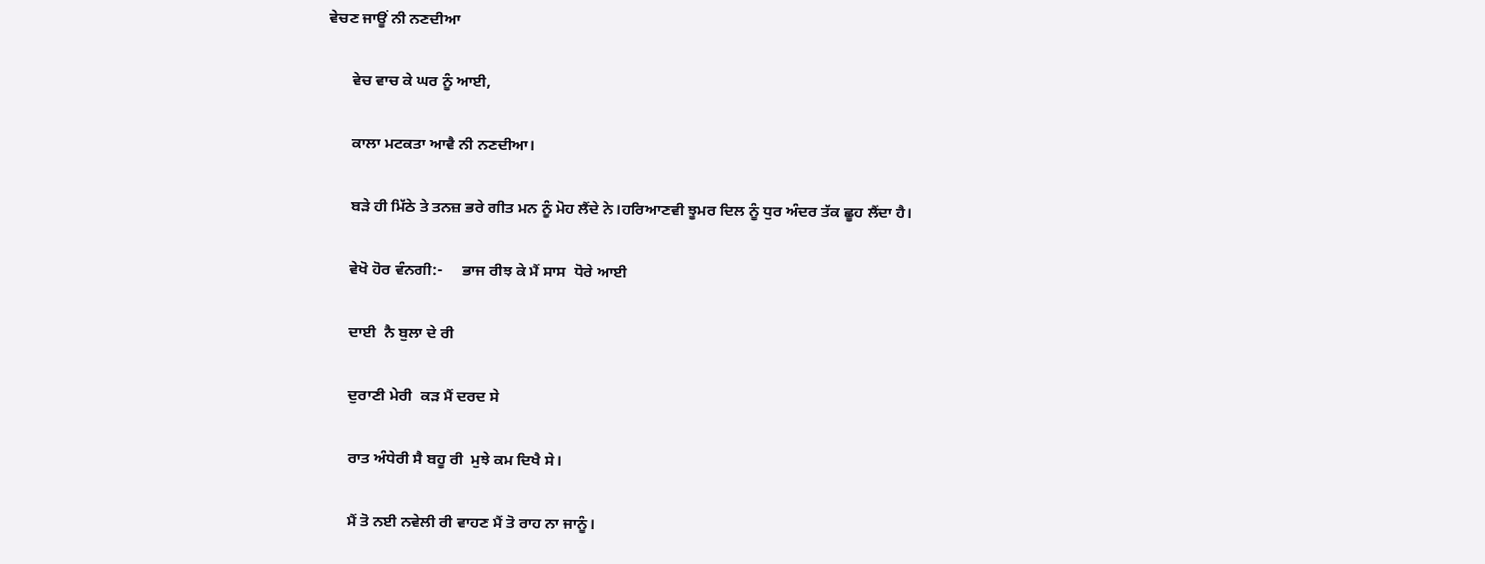ਵੇਚਣ ਜਾਊਂ ਨੀ ਨਣਦੀਆ

      ਵੇਚ ਵਾਚ ਕੇ ਘਰ ਨੂੰ ਆਈ,

      ਕਾਲਾ ਮਟਕਤਾ ਆਵੈ ਨੀ ਨਣਦੀਆ।

      ਬੜੇ ਹੀ ਮਿੱਠੇ ਤੇ ਤਨਜ਼ ਭਰੇ ਗੀਤ ਮਨ ਨੂੰ ਮੋਹ ਲੈਂਦੇ ਨੇ।ਹਰਿਆਣਵੀ ਝੂਮਰ ਦਿਲ ਨੂੰ ਧੁਰ ਅੰਦਰ ਤੱਕ ਛੂਹ ਲੈਂਦਾ ਹੈ।

      ਵੇਖੋ ਹੋਰ ਵੰਨਗੀ:-     ਭਾਜ ਰੀਝ ਕੇ ਮੈਂ ਸਾਸ  ਧੋਰੇ ਆਈ

      ਦਾਈ  ਨੈ ਬੁਲਾ ਦੇ ਰੀ

      ਦੁਰਾਣੀ ਮੇਰੀ  ਕੜ ਮੈਂ ਦਰਦ ਸੇ

      ਰਾਤ ਅੰਧੇਰੀ ਸੈ ਬਹੂ ਰੀ  ਮੁਝੇ ਕਮ ਦਿਖੈ ਸੇ।

      ਮੈਂ ਤੋ ਨਈ ਨਵੇਲੀ ਰੀ ਵਾਹਣ ਮੈਂ ਤੋ ਰਾਹ ਨਾ ਜਾਨੂੰ।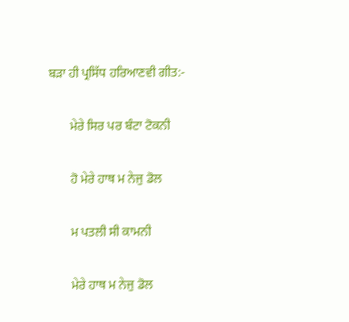ਬੜਾ ਹੀ ਪ੍ਰਸਿੱਧ ਹਰਿਆਣਵੀ ਗੀਤ:-

       ਮੇਰੇ ਸਿਰ ਪਰ ਬੰਟਾ ਟੋਕਨੀ

       ਹੋ ਮੇਰੇ ਹਾਥ ਮ ਨੇਜੁ ਡੋਲ

       ਮ ਪਤਲੀ ਸੀ ਕਾਮਨੀ

       ਮੇਰੇ ਹਾਥ ਮ ਨੇਜੁ ਡੋਲ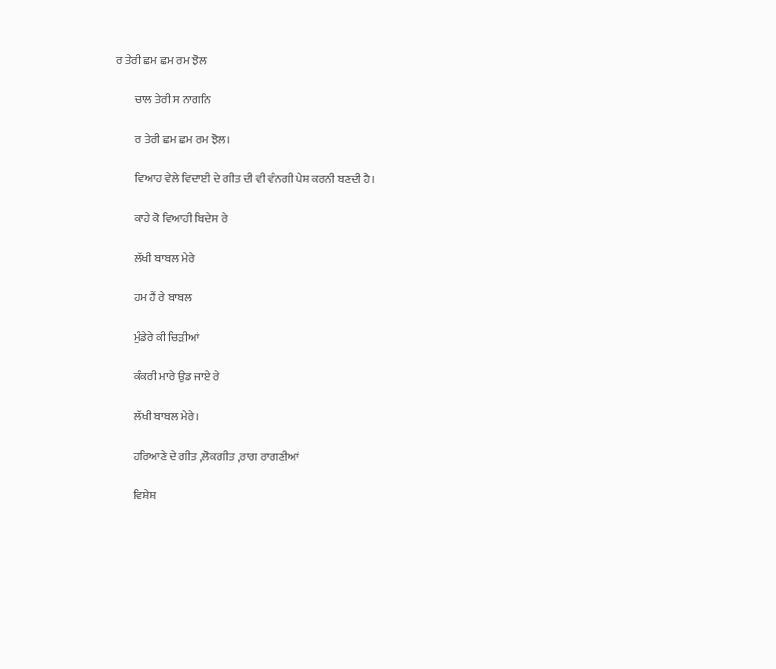ਰ ਤੇਰੀ ਛਮ ਛਮ ਰਮ ਝੋਲ

        ਚਾਲ ਤੇਰੀ ਸ ਨਾਗਨਿ

        ਰ ਤੇਰੀ ਛਮ ਛਮ ਰਮ ਝੋਲ।

        ਵਿਆਹ ਵੇਲੇ ਵਿਦਾਈ ਦੇ ਗੀਤ ਦੀ ਵੀ ਵੰਨਗੀ ਪੇਸ਼ ਕਰਨੀ ਬਣਦੀ ਹੈ।

        ਕਾਹੇ ਕੋ ਵਿਆਹੀ ਬਿਦੇਸ ਰੇ

        ਲੱਖੀ ਬਾਬਲ ਮੇਰੇ

        ਹਮ ਹੈਂ ਰੇ ਬਾਬਲ

        ਮੁੰਡੇਰੇ ਕੀ ਚਿੜੀਆਂ

        ਕੰਕਰੀ ਮਾਰੇ ਉਡ ਜਾਏ ਰੇ

        ਲੱਖੀ ਬਾਬਲ ਮੇਰੇ।

        ਹਰਿਆਣੇ ਦੇ ਗੀਤ ,ਲੋਕਗੀਤ ,ਰਾਗ ਰਾਗਣੀਆਂ

        ਵਿਸ਼ੇਸ਼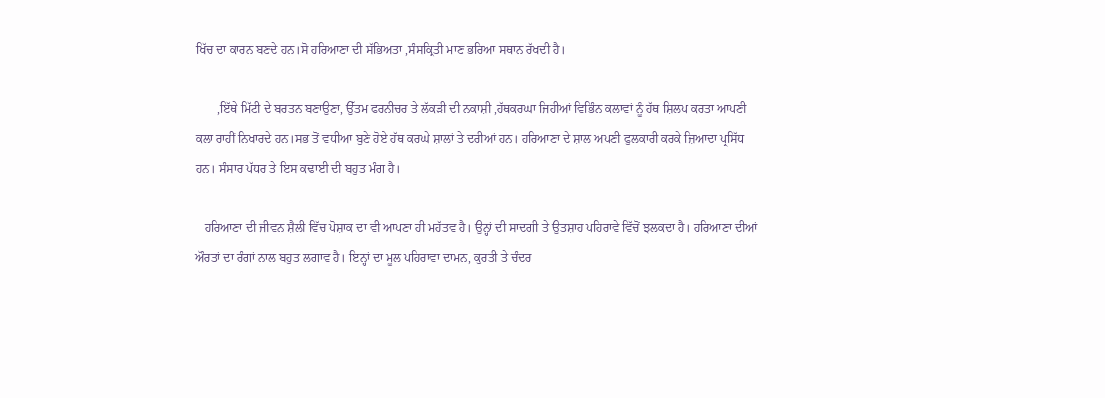ਖਿੱਚ ਦਾ ਕਾਰਨ ਬਣਦੇ ਹਨ।ਸੋ ਹਰਿਆਣਾ ਦੀ ਸੱਭਿਅਤਾ ,ਸੰਸਕ੍ਰਿਤੀ ਮਾਣ ਭਰਿਆ ਸਥਾਨ ਰੱਖਦੀ ਹੈ।

       ,ਇੱਥੇ ਮਿੱਟੀ ਦੇ ਬਰਤਨ ਬਣਾਉਣਾ, ਉੱਤਮ ਫਰਨੀਚਰ ਤੇ ਲੱਕੜੀ ਦੀ ਨਕਾਸ਼ੀ ,ਹੱਥਕਰਘਾ ਜਿਹੀਆਂ ਵਿਭਿੰਨ ਕਲਾਵਾਂ ਨੂੰ ਹੱਥ ਸ਼ਿਲਪ ਕਰਤਾ ਆਪਣੀ ਕਲਾ ਰਾਹੀਂ ਨਿਖਾਰਦੇ ਹਨ।ਸਭ ਤੋਂ ਵਧੀਆ ਬੁਣੇ ਹੋਏ ਹੱਥ ਕਰਘੇ ਸ਼ਾਲਾਂ ਤੇ ਦਰੀਆਂ ਹਨ। ਹਰਿਆਣਾ ਦੇ ਸ਼ਾਲ ਅਪਣੀ ਫੁਲਕਾਰੀ ਕਰਕੇ ਜ਼ਿਆਦਾ ਪ੍ਰਸਿੱਧ ਹਨ। ਸੰਸਾਰ ਪੱਧਰ ਤੇ ਇਸ ਕਢਾਈ ਦੀ ਬਹੁਤ ਮੰਗ ਹੈ।

   ਹਰਿਆਣਾ ਦੀ ਜੀਵਨ ਸ਼ੈਲੀ ਵਿੱਚ ਪੋਸ਼ਾਕ ਦਾ ਵੀ ਆਪਣਾ ਹੀ ਮਹੱਤਵ ਹੈ। ਉਨ੍ਹਾਂ ਦੀ ਸਾਦਗੀ ਤੇ ਉਤਸ਼ਾਹ ਪਹਿਰਾਵੇ ਵਿੱਚੋਂ ਝਲਕਦਾ ਹੈ। ਹਰਿਆਣਾ ਦੀਆਂ ਔਰਤਾਂ ਦਾ ਰੰਗਾਂ ਨਾਲ ਬਹੁਤ ਲਗਾਵ ਹੈ। ਇਨ੍ਹਾਂ ਦਾ ਮੂਲ ਪਹਿਰਾਵਾ ਦਾਮਨ, ਕੁਰਤੀ ਤੇ ਚੰਦਰ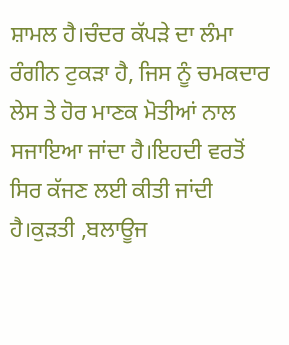ਸ਼ਾਮਲ ਹੈ।ਚੰਦਰ ਕੱਪੜੇ ਦਾ ਲੰਮਾ ਰੰਗੀਨ ਟੁਕੜਾ ਹੈ, ਜਿਸ ਨੂੰ ਚਮਕਦਾਰ ਲੇਸ ਤੇ ਹੋਰ ਮਾਣਕ ਮੋਤੀਆਂ ਨਾਲ ਸਜਾਇਆ ਜਾਂਦਾ ਹੈ।ਇਹਦੀ ਵਰਤੋਂ ਸਿਰ ਕੱਜਣ ਲਈ ਕੀਤੀ ਜਾਂਦੀ ਹੈ।ਕੁੜਤੀ ,ਬਲਾਊਜ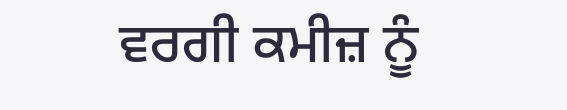ਵਰਗੀ ਕਮੀਜ਼ ਨੂੰ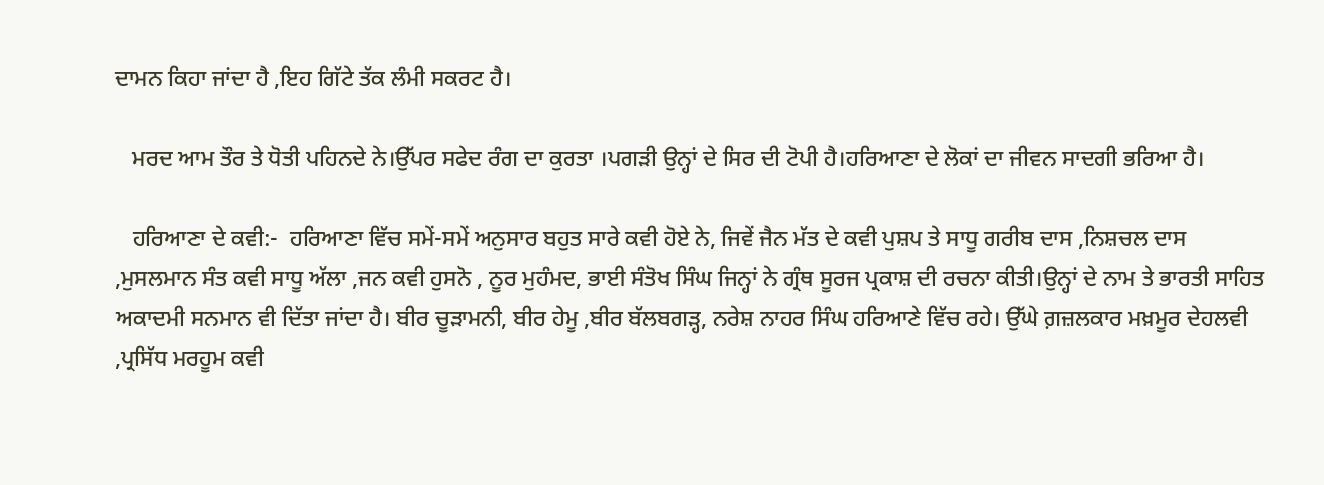ਦਾਮਨ ਕਿਹਾ ਜਾਂਦਾ ਹੈ ,ਇਹ ਗਿੱਟੇ ਤੱਕ ਲੰਮੀ ਸਕਰਟ ਹੈ।

   ਮਰਦ ਆਮ ਤੌਰ ਤੇ ਧੋਤੀ ਪਹਿਨਦੇ ਨੇ।ਉੱਪਰ ਸਫੇਦ ਰੰਗ ਦਾ ਕੁਰਤਾ ।ਪਗੜੀ ਉਨ੍ਹਾਂ ਦੇ ਸਿਰ ਦੀ ਟੋਪੀ ਹੈ।ਹਰਿਆਣਾ ਦੇ ਲੋਕਾਂ ਦਾ ਜੀਵਨ ਸਾਦਗੀ ਭਰਿਆ ਹੈ।

   ਹਰਿਆਣਾ ਦੇ ਕਵੀ:-  ਹਰਿਆਣਾ ਵਿੱਚ ਸਮੇਂ-ਸਮੇਂ ਅਨੁਸਾਰ ਬਹੁਤ ਸਾਰੇ ਕਵੀ ਹੋਏ ਨੇ, ਜਿਵੇਂ ਜੈਨ ਮੱਤ ਦੇ ਕਵੀ ਪੁਸ਼ਪ ਤੇ ਸਾਧੂ ਗਰੀਬ ਦਾਸ ,ਨਿਸ਼ਚਲ ਦਾਸ ,ਮੁਸਲਮਾਨ ਸੰਤ ਕਵੀ ਸਾਧੂ ਅੱਲਾ ,ਜਨ ਕਵੀ ਹੁਸਨੋ , ਨੂਰ ਮੁਹੰਮਦ, ਭਾਈ ਸੰਤੋਖ ਸਿੰਘ ਜਿਨ੍ਹਾਂ ਨੇ ਗ੍ਰੰਥ ਸੂਰਜ ਪ੍ਰਕਾਸ਼ ਦੀ ਰਚਨਾ ਕੀਤੀ।ਉਨ੍ਹਾਂ ਦੇ ਨਾਮ ਤੇ ਭਾਰਤੀ ਸਾਹਿਤ ਅਕਾਦਮੀ ਸਨਮਾਨ ਵੀ ਦਿੱਤਾ ਜਾਂਦਾ ਹੈ। ਬੀਰ ਚੂੜਾਮਨੀ, ਬੀਰ ਹੇਮੂ ,ਬੀਰ ਬੱਲਬਗੜ੍ਹ, ਨਰੇਸ਼ ਨਾਹਰ ਸਿੰਘ ਹਰਿਆਣੇ ਵਿੱਚ ਰਹੇ। ਉੱਘੇ ਗ਼ਜ਼ਲਕਾਰ ਮਖ਼ਮੂਰ ਦੇਹਲਵੀ ,ਪ੍ਰਸਿੱਧ ਮਰਹੂਮ ਕਵੀ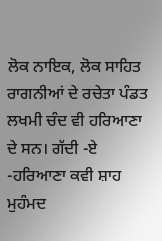ਲੋਕ ਨਾਇਕ, ਲੋਕ ਸਾਹਿਤ ਰਾਗਨੀਆਂ ਦੇ ਰਚੇਤਾ ਪੰਡਤ ਲਖਮੀ ਚੰਦ ਵੀ ਹਰਿਆਣਾ ਦੇ ਸਨ। ਗੱਦੀ -ਏ -ਹਰਿਆਣਾ ਕਵੀ ਸ਼ਾਹ ਮੁਹੰਮਦ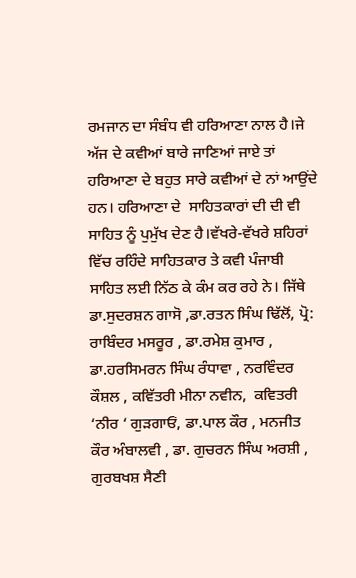ਰਮਜਾਨ ਦਾ ਸੰਬੰਧ ਵੀ ਹਰਿਆਣਾ ਨਾਲ ਹੈ।ਜੇ ਅੱਜ ਦੇ ਕਵੀਆਂ ਬਾਰੇ ਜਾਣਿਆਂ ਜਾਏ ਤਾਂ ਹਰਿਆਣਾ ਦੇ ਬਹੁਤ ਸਾਰੇ ਕਵੀਆਂ ਦੇ ਨਾਂ ਆਉਂਦੇ ਹਨ। ਹਰਿਆਣਾ ਦੇ  ਸਾਹਿਤਕਾਰਾਂ ਦੀ ਦੀ ਵੀ ਸਾਹਿਤ ਨੂੰ ਪੁਮੁੱਖ ਦੇਣ ਹੈ।ਵੱਖਰੇ-ਵੱਖਰੇ ਸ਼ਹਿਰਾਂ ਵਿੱਚ ਰਹਿੰਦੇ ਸਾਹਿਤਕਾਰ ਤੇ ਕਵੀ ਪੰਜਾਬੀ ਸਾਹਿਤ ਲਈ ਨਿੱਠ ਕੇ ਕੰਮ ਕਰ ਰਹੇ ਨੇ। ਜਿੱਥੇ ਡਾ.ਸੁਦਰਸ਼ਨ ਗਾਸੋ ,ਡਾ.ਰਤਨ ਸਿੰਘ ਢਿੱਲੋਂ, ਪ੍ਰੋ: ਰਾਬਿੰਦਰ ਮਸਰੂਰ , ਡਾ.ਰਮੇਸ਼ ਕੁਮਾਰ , ਡਾ.ਹਰਸਿਮਰਨ ਸਿੰਘ ਰੰਧਾਵਾ , ਨਰਵਿੰਦਰ ਕੌਸ਼ਲ , ਕਵਿੱਤਰੀ ਮੀਨਾ ਨਵੀਨ,  ਕਵਿਤਰੀ ‘ਨੀਰ ‘ ਗੁੜਗਾਓਂ, ਡਾ.ਪਾਲ ਕੌਰ , ਮਨਜੀਤ ਕੌਰ ਅੰਬਾਲਵੀ , ਡਾ. ਗੁਚਰਨ ਸਿੰਘ ਅਰਸ਼ੀ , ਗੁਰਬਖਸ਼ ਸੈਣੀ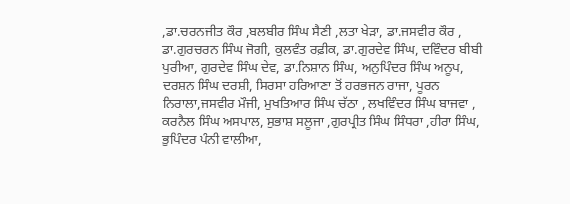,ਡਾ.ਚਰਨਜੀਤ ਕੌਰ ,ਬਲਬੀਰ ਸਿੰਘ ਸੈਣੀ ,ਲਤਾ ਖੇੜਾ, ਡਾ.ਜਸਵੀਰ ਕੌਰ , ਡਾ.ਗੁਰਚਰਨ ਸਿੰਘ ਜੋਗੀ, ਕੁਲਵੰਤ ਰਫ਼ੀਕ, ਡਾ.ਗੁਰਦੇਵ ਸਿੰਘ, ਦਵਿੰਦਰ ਬੀਬੀ ਪੁਰੀਆ, ਗੁਰਦੇਵ ਸਿੰਘ ਦੇਵ, ਡਾ.ਨਿਸ਼ਾਨ ਸਿੰਘ, ਅਨੁਪਿੰਦਰ ਸਿੰਘ ਅਨੂਪ, ਦਰਸ਼ਨ ਸਿੰਘ ਦਰਸ਼ੀ, ਸਿਰਸਾ ਹਰਿਆਣਾ ਤੋਂ ਹਰਭਜਨ ਰਾਜਾ, ਪੂਰਨ ਨਿਰਾਲਾ,ਜਸਵੀਰ ਮੌਜੀ, ਮੁਖਤਿਆਰ ਸਿੰਘ ਚੱਠਾ , ਲਖਵਿੰਦਰ ਸਿੰਘ ਬਾਜਵਾ , ਕਰਨੈਲ ਸਿੰਘ ਅਸਪਾਲ, ਸੁਭਾਸ਼ ਸਲੂਜਾ ,ਗੁਰਪ੍ਰੀਤ ਸਿੰਘ ਸਿੰਧਰਾ ,ਹੀਰਾ ਸਿੰਘ, ਭੁਪਿੰਦਰ ਪੰਨੀ ਵਾਲੀਆ,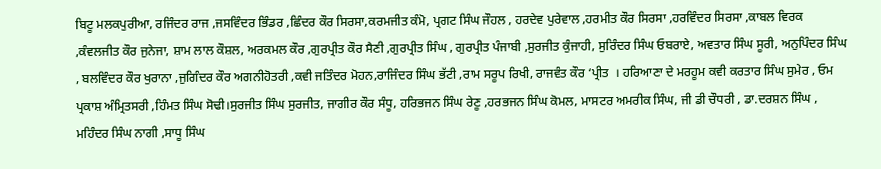ਬਿਟੂ ਮਲਕਪੁਰੀਆ, ਰਜਿੰਦਰ ਰਾਜ ,ਜਸਵਿੰਦਰ ਭਿੰਡਰ ,ਛਿੰਦਰ ਕੌਰ ਸਿਰਸਾ,ਕਰਮਜੀਤ ਕੰਮੋ, ਪ੍ਰਗਟ ਸਿੰਘ ਜੌਹਲ , ਹਰਦੇਵ ਪੁਰੇਵਾਲ ,ਹਰਮੀਤ ਕੌਰ ਸਿਰਸਾ ,ਹਰਵਿੰਦਰ ਸਿਰਸਾ ,ਕਾਬਲ ਵਿਰਕ ,ਕੰਵਲਜੀਤ ਕੌਰ ਜੁਨੇਜਾ, ਸ਼ਾਮ ਲਾਲ ਕੌਸ਼ਲ, ਅਰਕਮਲ ਕੌਰ ,ਗੁਰਪ੍ਰੀਤ ਕੌਰ ਸੈਣੀ ,ਗੁਰਪ੍ਰੀਤ ਸਿੰਘ , ਗੁਰਪ੍ਰੀਤ ਪੰਜਾਬੀ ,ਸੁਰਜੀਤ ਕੁੰਜਾਹੀ, ਸੁਰਿੰਦਰ ਸਿੰਘ ਓਬਰਾਏ, ਅਵਤਾਰ ਸਿੰਘ ਸੂਰੀ, ਅਨੁਪਿੰਦਰ ਸਿੰਘ , ਬਲਵਿੰਦਰ ਕੌਰ ਖੁਰਾਨਾ ,ਜੁਗਿੰਦਰ ਕੌਰ ਅਗਨੀਹੋਤਰੀ ,ਕਵੀ ਜਤਿੰਦਰ ਮੋਹਨ,ਰਾਜਿੰਦਰ ਸਿੰਘ ਭੱਟੀ ,ਰਾਮ ਸਰੂਪ ਰਿਖੀ, ਰਾਜਵੰਤ ਕੌਰ ‘ਪ੍ਰੀਤ  । ਹਰਿਆਣਾ ਦੇ ਮਰਹੂਮ ਕਵੀ ਕਰਤਾਰ ਸਿੰਘ ਸੁਮੇਰ , ਓਮ ਪ੍ਰਕਾਸ਼ ਅੰਮ੍ਰਿਤਸਰੀ ,ਹਿੰਮਤ ਸਿੰਘ ਸੋਢੀ।ਸੁਰਜੀਤ ਸਿੰਘ ਸੁਰਜੀਤ, ਜਾਗੀਰ ਕੌਰ ਸੰਧੂ, ਹਰਿਭਜਨ ਸਿੰਘ ਰੇਣੂ ,ਹਰਭਜਨ ਸਿੰਘ ਕੋਮਲ, ਮਾਸਟਰ ਅਮਰੀਕ ਸਿੰਘ, ਜੀ ਡੀ ਚੌਧਰੀ , ਡਾ.ਦਰਸ਼ਨ ਸਿੰਘ , ਮਹਿੰਦਰ ਸਿੰਘ ਨਾਗੀ ,ਸਾਧੂ ਸਿੰਘ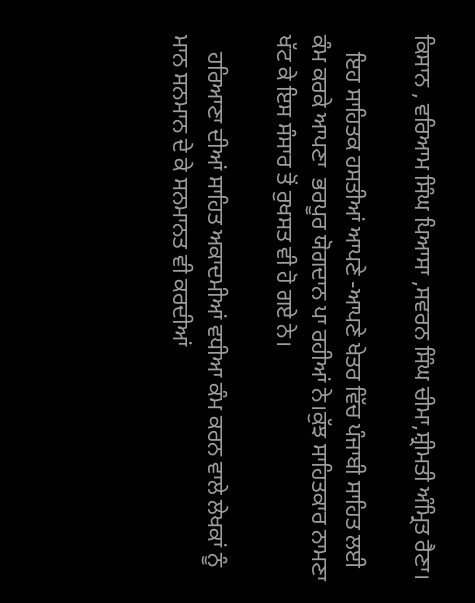ਕਿਸਾਨ , ਵਰਿਆਮ ਸਿੰਘ ਪਿਆਸਾ ,ਸਵਰਨ ਸਿੰਘ ਚੀਮਾ,ਸ਼੍ਰੀਮਤੀ ਅੰਮ੍ਰਿਤ ਰੈਣਾ।

   ਇਹ ਸਾਹਿਤਕ ਹਸਤੀਆਂ ਆਪਣੇ -ਆਪਣੇ ਖੇਤਰ ਵਿੱਚ ਪੰਜਾਬੀ ਸਾਹਿਤ ਲਈ ਕੰਮ ਕਰਕੇ ਆਪਣਾ  ਭਰਪੂਰ ਯੋਗਦਾਨ ਪਾ ਰਹੀਆਂ ਨੇ।ਕੁੱਝ ਸਾਹਿਤਕਾਰ ਨਾਮਣਾ ਖੱਟ ਕੇ ਇਸ ਸੰਸਾਰ ਤੋਂ ਰੁਖਸਤ ਵੀ ਹੋ ਗਏ ਨੇ।

   ਹਰਿਆਣਾ ਦੀਆਂ ਸਾਹਿਤ ਅਕਾਦਮੀਆਂ ਵਧੀਆ ਕੰਮ ਕਰਨ ਵਾਲੇ ਲੇਖਕਾਂ ਨੂੰ ਮਾਨ ਸਨਮਾਨ ਦੇ ਕੇ ਸਨਮਾਨਤ ਵੀ ਕਰਦੀਆਂ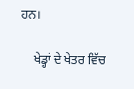ਹਨ।

    ਖੇਡ੍ਹਾਂ ਦੇ ਖੇਤਰ ਵਿੱਚ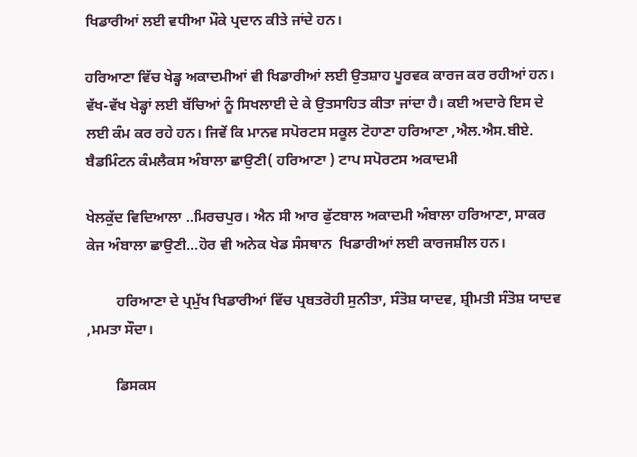ਖਿਡਾਰੀਆਂ ਲਈ ਵਧੀਆ ਮੌਕੇ ਪ੍ਰਦਾਨ ਕੀਤੇ ਜਾਂਦੇ ਹਨ।

ਹਰਿਆਣਾ ਵਿੱਚ ਖੇਡ੍ਹ ਅਕਾਦਮੀਆਂ ਵੀ ਖਿਡਾਰੀਆਂ ਲਈ ਉਤਸ਼ਾਹ ਪੂਰਵਕ ਕਾਰਜ ਕਰ ਰਹੀਆਂ ਹਨ। ਵੱਖ-ਵੱਖ ਖੇਡ੍ਹਾਂ ਲਈ ਬੱਚਿਆਂ ਨੂੰ ਸਿਖਲਾਈ ਦੇ ਕੇ ਉਤਸਾਹਿਤ ਕੀਤਾ ਜਾਂਦਾ ਹੈ। ਕਈ ਅਦਾਰੇ ਇਸ ਦੇ ਲਈ ਕੰਮ ਕਰ ਰਹੇ ਹਨ। ਜਿਵੇਂ ਕਿ ਮਾਨਵ ਸਪੋਰਟਸ ਸਕੂਲ ਟੋਹਾਣਾ ਹਰਿਆਣਾ ,ਐਲ.ਐਸ.ਬੀਏ. ਬੈਡਮਿੰਟਨ ਕੰਮਲੈਕਸ ਅੰਬਾਲਾ ਛਾਉਣੀ( ਹਰਿਆਣਾ ) ਟਾਪ ਸਪੋਰਟਸ ਅਕਾਦਮੀ

ਖੇਲਕੁੱਦ ਵਿਦਿਆਲਾ ..ਮਿਰਚਪੁਰ। ਐਨ ਸੀ ਆਰ ਫੁੱਟਬਾਲ ਅਕਾਦਮੀ ਅੰਬਾਲਾ ਹਰਿਆਣਾ, ਸਾਕਰ ਕੇਜ ਅੰਬਾਲਾ ਛਾਉਣੀ…ਹੋਰ ਵੀ ਅਨੇਕ ਖੇਡ ਸੰਸਥਾਨ  ਖਿਡਾਰੀਆਂ ਲਈ ਕਾਰਜਸ਼ੀਲ ਹਨ।

        ਹਰਿਆਣਾ ਦੇ ਪ੍ਰਮੁੱਖ ਖਿਡਾਰੀਆਂ ਵਿੱਚ ਪ੍ਰਬਤਰੋਹੀ ਸੁਨੀਤਾ, ਸੰਤੋਸ਼ ਯਾਦਵ, ਸ਼੍ਰੀਮਤੀ ਸੰਤੋਸ਼ ਯਾਦਵ ,ਮਮਤਾ ਸੌਦਾ।

        ਡਿਸਕਸ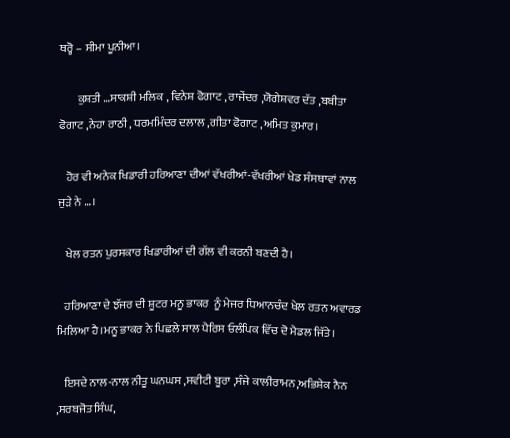ਥਰ੍ਹੋ – ਸੀਮਾ ਪੂਨੀਆ।

        ਕੁਸ਼ਤੀ …ਸਾਕਸ਼ੀ ਮਲਿਕ , ਵਿਨੇਸ਼ ਫੋਗਾਟ , ਰਾਜੇਂਦਰ ,ਯੋਗੇਸ਼ਵਰ ਦੱਤ ,ਬਬੀਤਾ ਫੋਗਾਟ ,ਨੇਹਾ ਰਾਠੀ , ਧਰਮਮਿੰਦਰ ਦਲਾਲ ,ਗੀਤਾ ਫੋਗਾਟ ,ਅਮਿਤ ਕੁਮਾਰ।

   ਹੋਰ ਵੀ ਅਨੇਕ ਖਿਡਾਰੀ ਹਰਿਆਣਾ ਦੀਆਂ ਵੱਖਰੀਆਂ-ਵੱਖਰੀਆਂ ਖੇਡ ਸੰਸਥਾਵਾਂ ਨਾਲ ਜੁੜੇ ਨੇ …।

   ਖੇਲ ਰਤਨ ਪੁਰਸਕਾਰ ਖਿਡਾਰੀਆਂ ਦੀ ਗੱਲ ਵੀ ਕਰਨੀ ਬਣਦੀ ਹੈ।

   ਹਰਿਆਣਾ ਦੇ ਝੱਜਰ ਦੀ ਸ਼ੂਟਰ ਮਨੂ ਭਾਕਰ  ਨੂੰ ਮੇਜਰ ਧਿਆਨਚੰਦ ਖੇਲ ਰਤਨ ਅਵਾਰਡ ਮਿਲਿਆ ਹੈ।ਮਨੂ ਭਾਕਰ ਨੇ ਪਿਛਲੇ ਸਾਲ ਪੈਰਿਸ ਓਲੰਪਿਕ ਵਿੱਚ ਦੋ ਮੈਡਲ ਜਿੱਤੇ।

   ਇਸਦੇ ਨਾਲ-ਨਾਲ ਨੀਤੂ ਘਨਘਸ ,ਸਵੀਟੀ ਬੂਰਾ ,ਸੰਜੇ ਕਾਲੀਰਾਮਨ,ਅਭਿਸ਼ੇਕ ਨੈਨ ,ਸਰਬਜੋਤ ਸਿੰਘ,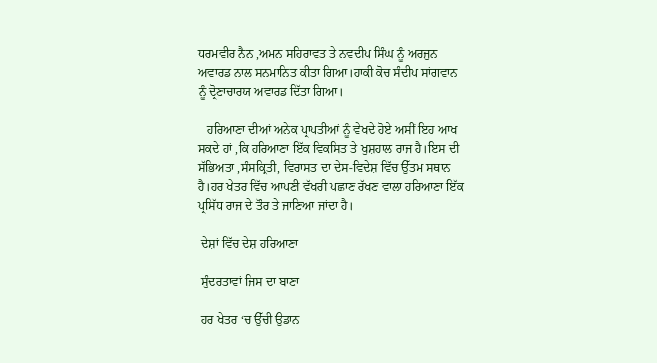ਧਰਮਵੀਰ ਨੈਨ ,ਅਮਨ ਸਹਿਰਾਵਤ ਤੇ ਨਵਦੀਪ ਸਿੰਘ ਨੂੰ ਅਰਜੁਨ ਅਵਾਰਡ ਨਾਲ ਸਨਮਾਨਿਤ ਕੀਤਾ ਗਿਆ।ਹਾਕੀ ਕੋਚ ਸੰਦੀਪ ਸਾਂਗਵਾਨ ਨੂੰ ਦ੍ਰੋਣਾਚਾਰਯ ਅਵਾਰਡ ਦਿੱਤਾ ਗਿਆ।

   ਹਰਿਆਣਾ ਦੀਆਂ ਅਨੇਕ ਪ੍ਰਾਪਤੀਆਂ ਨੂੰ ਵੇਖਦੇ ਹੋਏ ਅਸੀਂ ਇਹ ਆਖ ਸਕਦੇ ਹਾਂ ,ਕਿ ਹਰਿਆਣਾ ਇੱਕ ਵਿਕਸਿਤ ਤੇ ਖੁਸ਼ਹਾਲ ਰਾਜ ਹੈ।ਇਸ ਦੀ ਸੱਭਿਅਤਾ ,ਸੰਸਕ੍ਰਿਤੀ, ਵਿਰਾਸਤ ਦਾ ਦੇਸ-ਵਿਦੇਸ਼ ਵਿੱਚ ਉੱਤਮ ਸਥਾਨ ਹੈ।ਹਰ ਖੇਤਰ ਵਿੱਚ ਆਪਣੀ ਵੱਖਰੀ ਪਛਾਣ ਰੱਖਣ ਵਾਲਾ ਹਰਿਆਣਾ ਇੱਕ ਪ੍ਰਸਿੱਧ ਰਾਜ ਦੇ ਤੌਰ ਤੇ ਜਾਣਿਆ ਜਾਂਦਾ ਹੈ।

 ਦੇਸ਼ਾਂ ਵਿੱਚ ਦੇਸ਼ ਹਰਿਆਣਾ

 ਸੁੰਦਰਤਾਵਾਂ ਜਿਸ ਦਾ ਬਾਣਾ

 ਹਰ ਖੇਤਰ ‘ਚ ਉੱਚੀ ਉਡਾਨ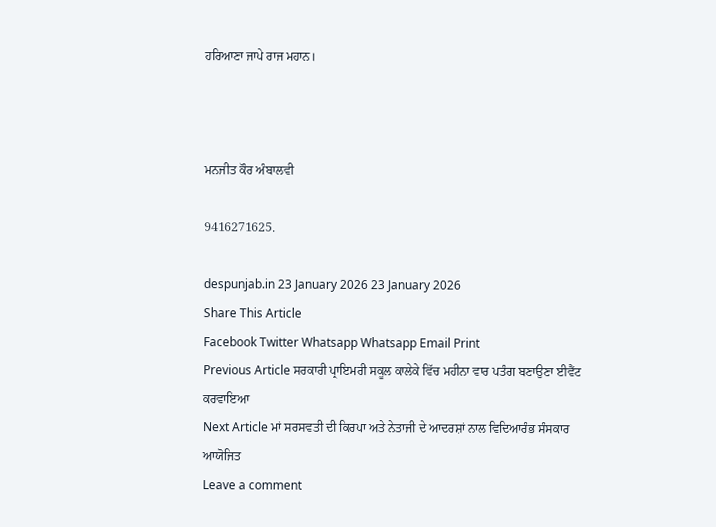ਹਰਿਆਣਾ ਜਾਪੇ ਰਾਜ ਮਹਾਨ।



ਮਨਜੀਤ ਕੌਰ ਅੰਬਾਲਵੀ

9416271625.

despunjab.in 23 January 2026 23 January 2026
Share This Article
Facebook Twitter Whatsapp Whatsapp Email Print
Previous Article ਸਰਕਾਰੀ ਪ੍ਰਾਇਮਰੀ ਸਕੂਲ ਕਾਲੇਕੇ ਵਿੱਚ ਮਹੀਨਾ ਵਾਰ ਪਤੰਗ ਬਣਾਉਣਾ ਈਵੈਂਟ ਕਰਵਾਇਆ
Next Article ਮਾਂ ਸਰਸਵਤੀ ਦੀ ਕਿਰਪਾ ਅਤੇ ਨੇਤਾਜੀ ਦੇ ਆਦਰਸ਼ਾਂ ਨਾਲ ਵਿਦਿਆਰੰਭ ਸੰਸਕਾਰ ਆਯੋਜਿਤ
Leave a comment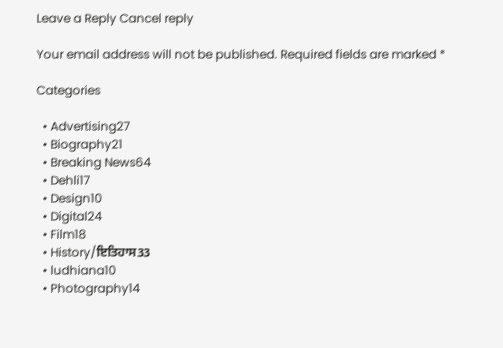Leave a Reply Cancel reply

Your email address will not be published. Required fields are marked *

Categories

  • Advertising27
  • Biography21
  • Breaking News64
  • Dehli17
  • Design10
  • Digital24
  • Film18
  • History/ਇਤਿਹਾਸ33
  • ludhiana10
  • Photography14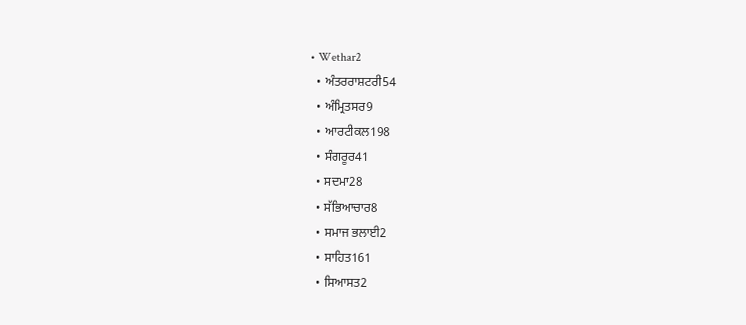• Wethar2
  • ਅੰਤਰਰਾਸ਼ਟਰੀ54
  • ਅੰਮ੍ਰਿਤਸਰ9
  • ਆਰਟੀਕਲ198
  • ਸੰਗਰੂਰ41
  • ਸਦਮਾ28
  • ਸੱਭਿਆਚਾਰ8
  • ਸਮਾਜ ਭਲਾਈ2
  • ਸਾਹਿਤ161
  • ਸਿਆਸਤ2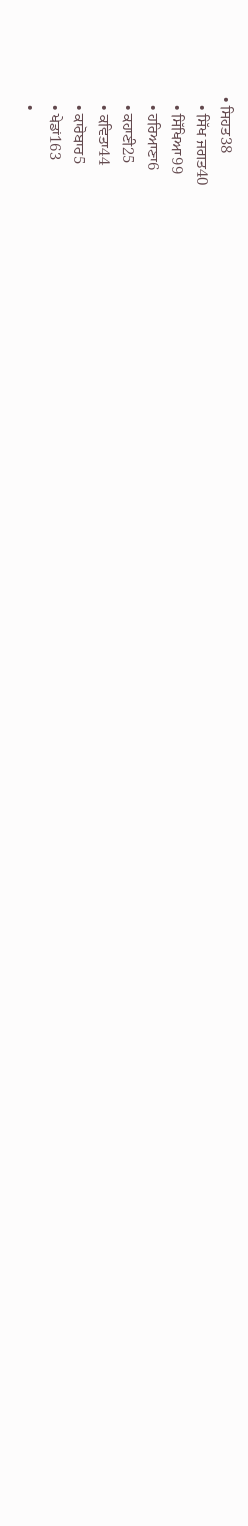• ਸਿਹਤ38
  • ਸਿੱਖ ਜਗਤ40
  • ਸਿੱਖਿਆ99
  • ਹਰਿਆਣਾ6
  • ਕਹਾਣੀ25
  • ਕਵਿਤਾ44
  • ਕਾਰੋਬਾਰ5
  • ਖੇਡਾਂ163
  •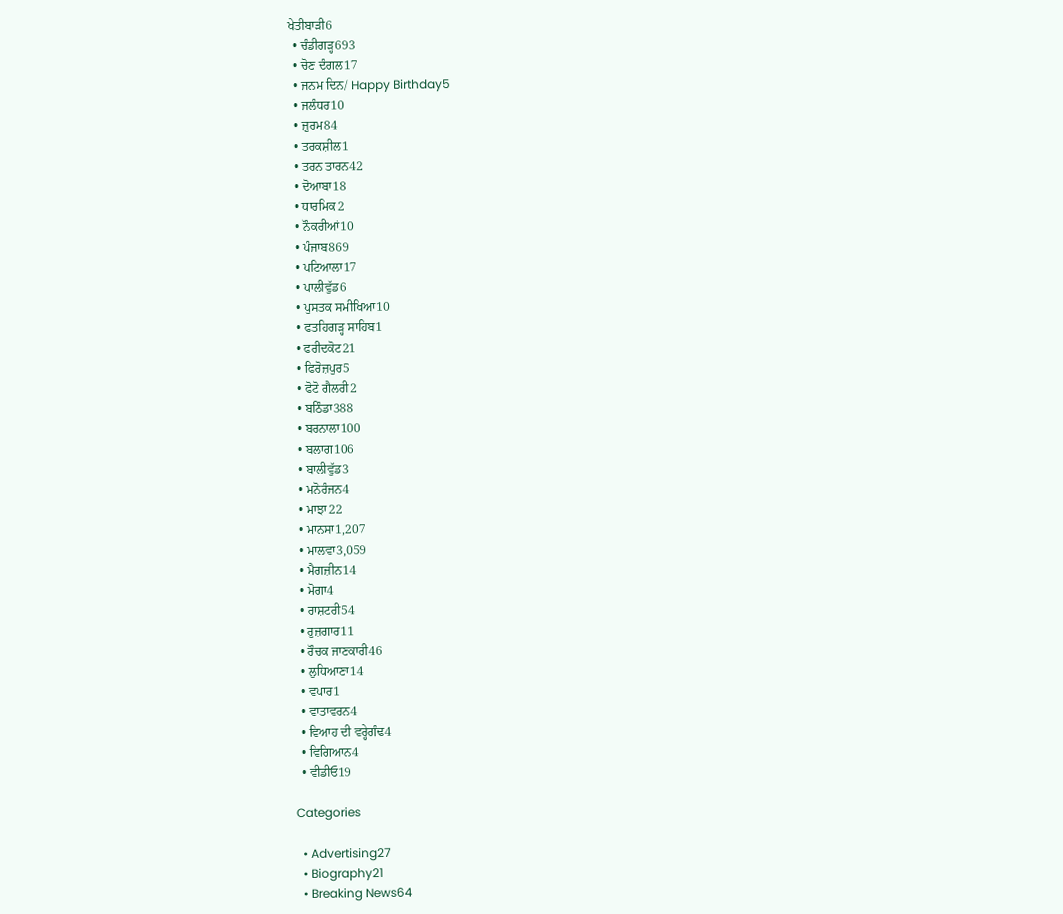ਖੇਤੀਬਾੜੀ6
  • ਚੰਡੀਗੜ੍ਹ693
  • ਚੋਣ ਦੰਗਲ17
  • ਜਨਮ ਦਿਨ/ Happy Birthday5
  • ਜਲੰਧਰ10
  • ਜ਼ੁਰਮ84
  • ਤਰਕਸ਼ੀਲ1
  • ਤਰਨ ਤਾਰਨ42
  • ਦੋਆਬਾ18
  • ਧਾਰਮਿਕ2
  • ਨੌਕਰੀਆਂ10
  • ਪੰਜਾਬ869
  • ਪਟਿਆਲਾ17
  • ਪਾਲੀਵੁੱਡ6
  • ਪੁਸਤਕ ਸਮੀਖਿਆ10
  • ਫਤਹਿਗੜ੍ਹ ਸਾਹਿਬ1
  • ਫਰੀਦਕੋਟ21
  • ਫਿਰੋਜ਼ਪੁਰ5
  • ਫੋਟੋ ਗੈਲਰੀ2
  • ਬਠਿੰਡਾ388
  • ਬਰਨਾਲਾ100
  • ਬਲਾਗ106
  • ਬਾਲੀਵੁੱਡ3
  • ਮਨੋਰੰਜਨ4
  • ਮਾਝਾ22
  • ਮਾਨਸਾ1,207
  • ਮਾਲਵਾ3,059
  • ਮੈਗਜ਼ੀਨ14
  • ਮੋਗਾ4
  • ਰਾਸ਼ਟਰੀ54
  • ਰੁਜ਼ਗਾਰ11
  • ਰੌਚਕ ਜਾਣਕਾਰੀ46
  • ਲੁਧਿਆਣਾ14
  • ਵਪਾਰ1
  • ਵਾਤਾਵਰਨ4
  • ਵਿਆਹ ਦੀ ਵਰ੍ਹੇਗੰਢ4
  • ਵਿਗਿਆਨ4
  • ਵੀਡੀਓ19

Categories

  • Advertising27
  • Biography21
  • Breaking News64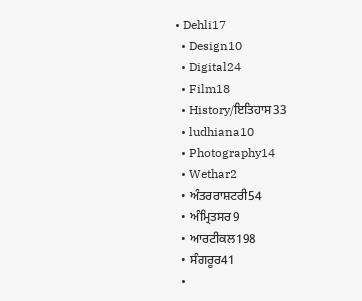• Dehli17
  • Design10
  • Digital24
  • Film18
  • History/ਇਤਿਹਾਸ33
  • ludhiana10
  • Photography14
  • Wethar2
  • ਅੰਤਰਰਾਸ਼ਟਰੀ54
  • ਅੰਮ੍ਰਿਤਸਰ9
  • ਆਰਟੀਕਲ198
  • ਸੰਗਰੂਰ41
  •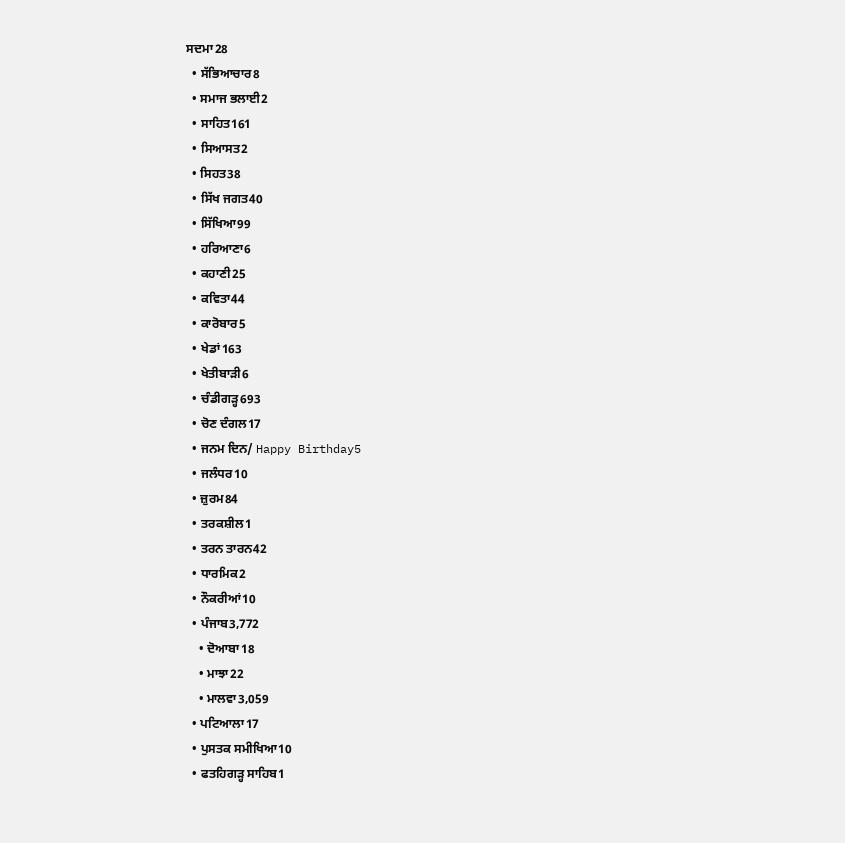ਸਦਮਾ28
  • ਸੱਭਿਆਚਾਰ8
  • ਸਮਾਜ ਭਲਾਈ2
  • ਸਾਹਿਤ161
  • ਸਿਆਸਤ2
  • ਸਿਹਤ38
  • ਸਿੱਖ ਜਗਤ40
  • ਸਿੱਖਿਆ99
  • ਹਰਿਆਣਾ6
  • ਕਹਾਣੀ25
  • ਕਵਿਤਾ44
  • ਕਾਰੋਬਾਰ5
  • ਖੇਡਾਂ163
  • ਖੇਤੀਬਾੜੀ6
  • ਚੰਡੀਗੜ੍ਹ693
  • ਚੋਣ ਦੰਗਲ17
  • ਜਨਮ ਦਿਨ/ Happy Birthday5
  • ਜਲੰਧਰ10
  • ਜ਼ੁਰਮ84
  • ਤਰਕਸ਼ੀਲ1
  • ਤਰਨ ਤਾਰਨ42
  • ਧਾਰਮਿਕ2
  • ਨੌਕਰੀਆਂ10
  • ਪੰਜਾਬ3,772
    • ਦੋਆਬਾ18
    • ਮਾਝਾ22
    • ਮਾਲਵਾ3,059
  • ਪਟਿਆਲਾ17
  • ਪੁਸਤਕ ਸਮੀਖਿਆ10
  • ਫਤਹਿਗੜ੍ਹ ਸਾਹਿਬ1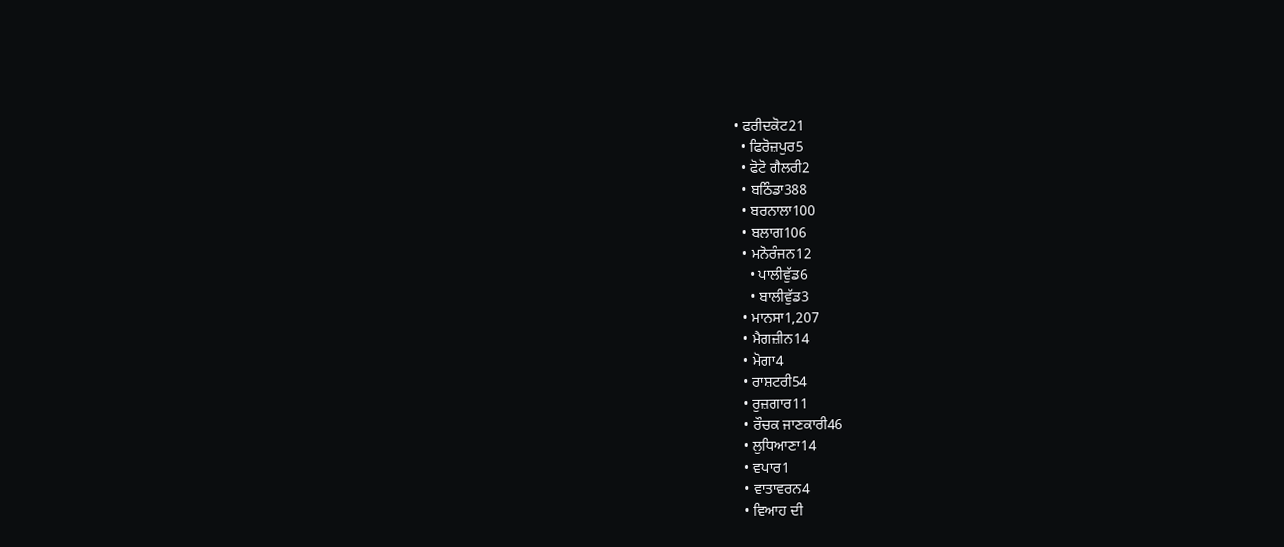• ਫਰੀਦਕੋਟ21
  • ਫਿਰੋਜ਼ਪੁਰ5
  • ਫੋਟੋ ਗੈਲਰੀ2
  • ਬਠਿੰਡਾ388
  • ਬਰਨਾਲਾ100
  • ਬਲਾਗ106
  • ਮਨੋਰੰਜਨ12
    • ਪਾਲੀਵੁੱਡ6
    • ਬਾਲੀਵੁੱਡ3
  • ਮਾਨਸਾ1,207
  • ਮੈਗਜ਼ੀਨ14
  • ਮੋਗਾ4
  • ਰਾਸ਼ਟਰੀ54
  • ਰੁਜ਼ਗਾਰ11
  • ਰੌਚਕ ਜਾਣਕਾਰੀ46
  • ਲੁਧਿਆਣਾ14
  • ਵਪਾਰ1
  • ਵਾਤਾਵਰਨ4
  • ਵਿਆਹ ਦੀ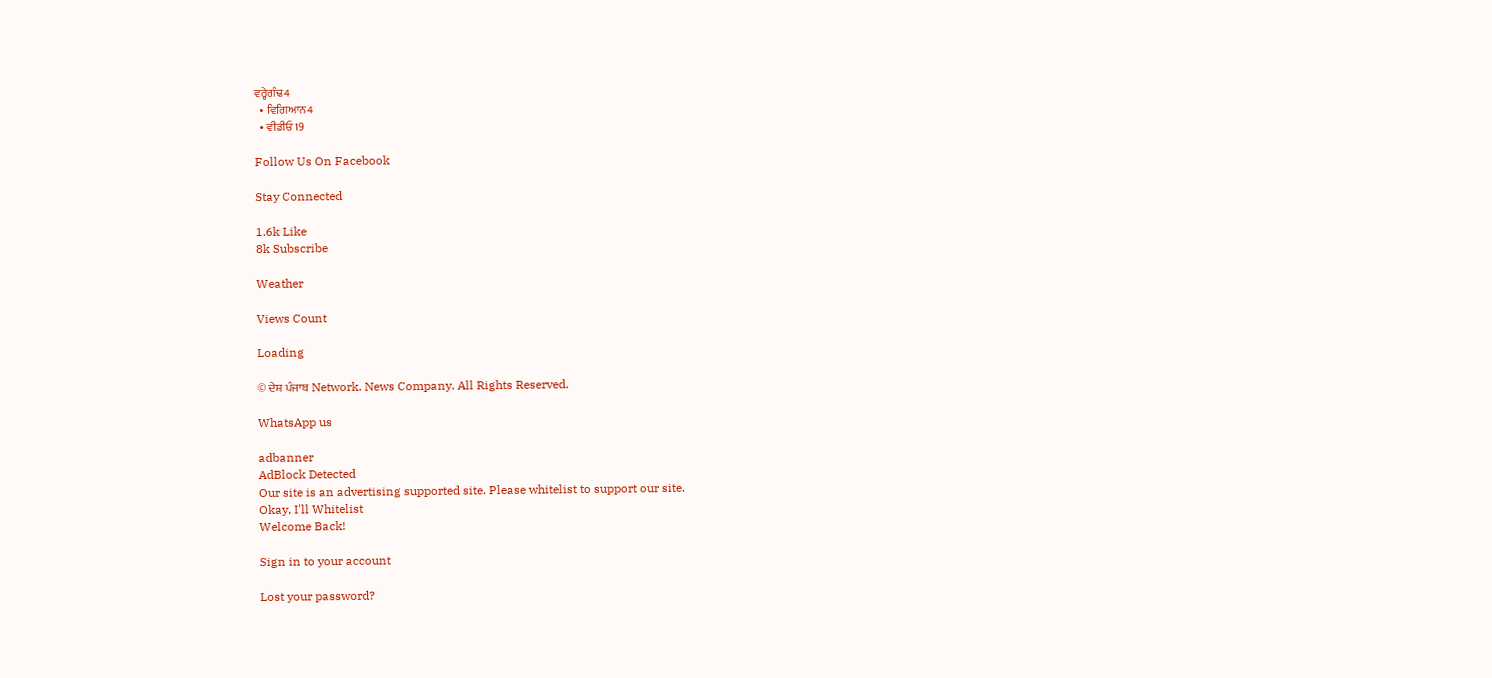ਵਰ੍ਹੇਗੰਢ4
  • ਵਿਗਿਆਨ4
  • ਵੀਡੀਓ19

Follow Us On Facebook

Stay Connected

1.6k Like
8k Subscribe

Weather

Views Count

Loading

© ਦੇਸ਼ ਪੰਜਾਬ Network. News Company. All Rights Reserved.

WhatsApp us

adbanner
AdBlock Detected
Our site is an advertising supported site. Please whitelist to support our site.
Okay, I'll Whitelist
Welcome Back!

Sign in to your account

Lost your password?